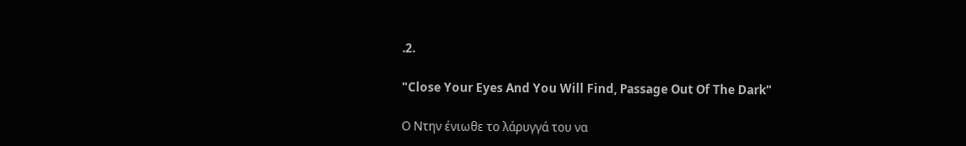.2.

"Close Your Eyes And You Will Find, Passage Out Of The Dark"

Ο Ντην ένιωθε το λάρυγγά του να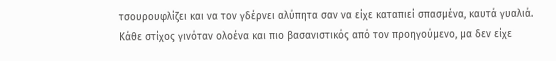τσουρουφλίζει και να τον γδέρνει αλύπητα σαν να είχε καταπιεί σπασμένα, καυτά γυαλιά. Κάθε στίχος γινόταν ολοένα και πιο βασανιστικός από τον προηγούμενο, μα δεν είχε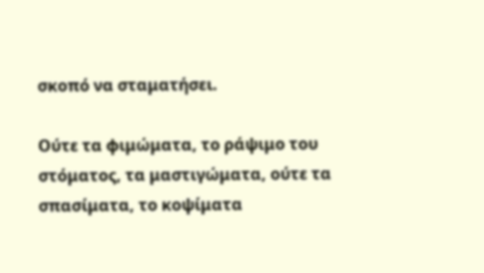σκοπό να σταματήσει.

Ούτε τα φιμώματα, το ράψιμο του στόματος, τα μαστιγώματα, ούτε τα σπασίματα, το κοψίματα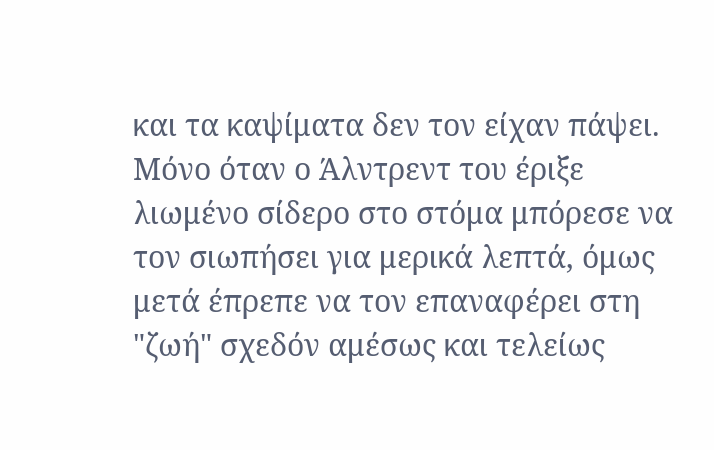και τα καψίματα δεν τον είχαν πάψει. Μόνο όταν ο Άλντρεντ του έριξε λιωμένο σίδερο στο στόμα μπόρεσε να τον σιωπήσει για μερικά λεπτά, όμως μετά έπρεπε να τον επαναφέρει στη "ζωή" σχεδόν αμέσως και τελείως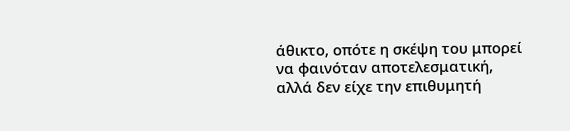άθικτο, οπότε η σκέψη του μπορεί να φαινόταν αποτελεσματική, αλλά δεν είχε την επιθυμητή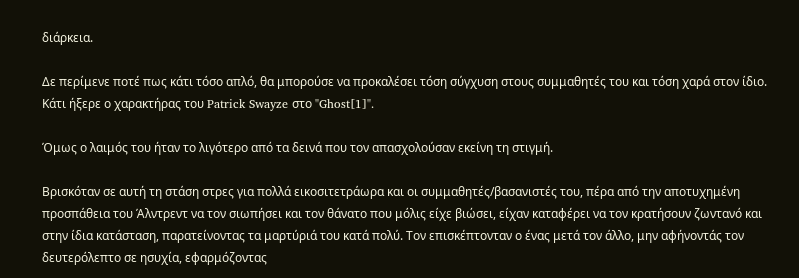διάρκεια.

Δε περίμενε ποτέ πως κάτι τόσο απλό, θα μπορούσε να προκαλέσει τόση σύγχυση στους συμμαθητές του και τόση χαρά στον ίδιο. Κάτι ήξερε ο χαρακτήρας του Patrick Swayze στο "Ghost[1]".

Όμως ο λαιμός του ήταν το λιγότερο από τα δεινά που τον απασχολούσαν εκείνη τη στιγμή.

Βρισκόταν σε αυτή τη στάση στρες για πολλά εικοσιτετράωρα και οι συμμαθητές/βασανιστές του, πέρα από την αποτυχημένη προσπάθεια του Άλντρεντ να τον σιωπήσει και τον θάνατο που μόλις είχε βιώσει, είχαν καταφέρει να τον κρατήσουν ζωντανό και στην ίδια κατάσταση, παρατείνοντας τα μαρτύριά του κατά πολύ. Τον επισκέπτονταν ο ένας μετά τον άλλο, μην αφήνοντάς τον δευτερόλεπτο σε ησυχία, εφαρμόζοντας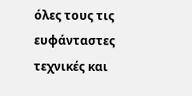όλες τους τις ευφάνταστες τεχνικές και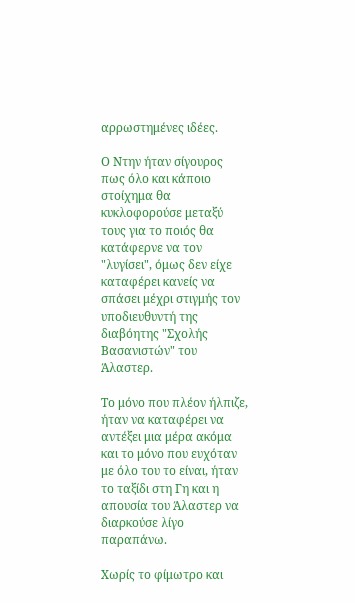αρρωστημένες ιδέες.

Ο Ντην ήταν σίγουρος πως όλο και κάποιο στοίχημα θα κυκλοφορούσε μεταξύ τους για το ποιός θα κατάφερνε να τον "λυγίσει", όμως δεν είχε καταφέρει κανείς να σπάσει μέχρι στιγμής τον υποδιευθυντή της διαβόητης "Σχολής Βασανιστών" του Άλαστερ.

Το μόνο που πλέον ήλπιζε, ήταν να καταφέρει να αντέξει μια μέρα ακόμα και το μόνο που ευχόταν με όλο του το είναι, ήταν το ταξίδι στη Γη και η απουσία του Άλαστερ να διαρκούσε λίγο παραπάνω.

Χωρίς το φίμωτρο και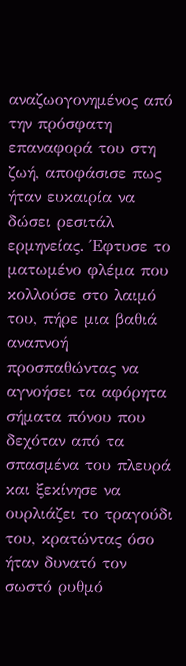αναζωογονημένος από την πρόσφατη επαναφορά του στη ζωή, αποφάσισε πως ήταν ευκαιρία να δώσει ρεσιτάλ ερμηνείας. Έφτυσε το ματωμένο φλέμα που κολλούσε στο λαιμό του, πήρε μια βαθιά αναπνοή προσπαθώντας να αγνοήσει τα αφόρητα σήματα πόνου που δεχόταν από τα σπασμένα του πλευρά και ξεκίνησε να ουρλιάζει το τραγούδι του, κρατώντας όσο ήταν δυνατό τον σωστό ρυθμό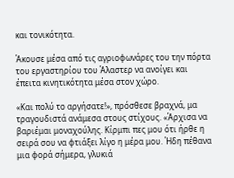και τονικότητα.

Άκουσε μέσα από τις αγριοφωνάρες του την πόρτα του εργαστηρίου του Άλαστερ να ανοίγει και έπειτα κινητικότητα μέσα στον χώρο.

«Και πολύ το αργήσατε!», πρόσθεσε βραχνά, μα τραγουδιστά ανάμεσα στους στίχους. «Άρχισα να βαριέμαι μοναχούλης. Κίρμπι πες μου ότι ήρθε η σειρά σου να φτιάξει λίγο η μέρα μου. Ήδη πέθανα μια φορά σήμερα, γλυκιά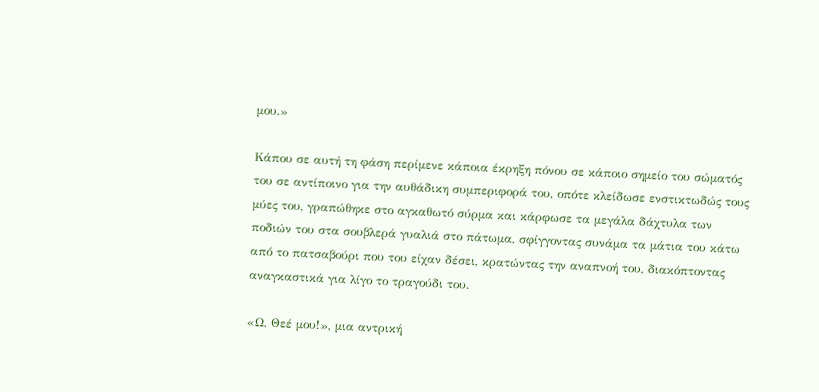μου.»

Κάπου σε αυτή τη φάση περίμενε κάποια έκρηξη πόνου σε κάποιο σημείο του σώματός του σε αντίποινο για την αυθάδικη συμπεριφορά του, οπότε κλείδωσε ενστικτωδώς τους μύες του, γραπώθηκε στο αγκαθωτό σύρμα και κάρφωσε τα μεγάλα δάχτυλα των ποδιών του στα σουβλερά γυαλιά στο πάτωμα, σφίγγοντας συνάμα τα μάτια του κάτω από το πατσαβούρι που του είχαν δέσει, κρατώντας την αναπνοή του, διακόπτοντας αναγκαστικά για λίγο το τραγούδι του.

«Ω, Θεέ μου!», μια αντρική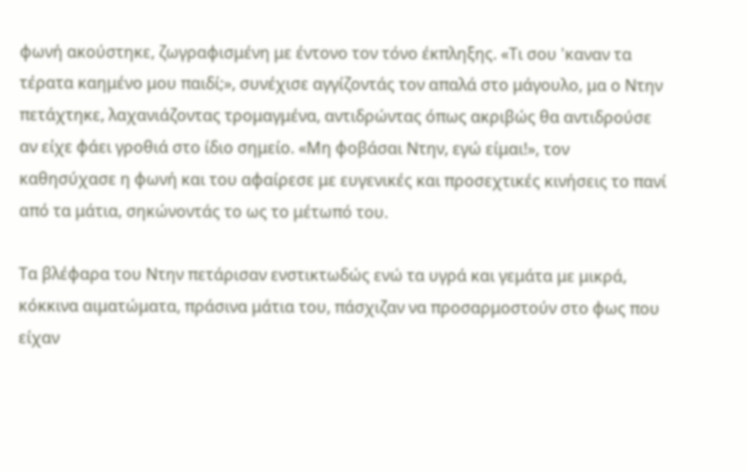φωνή ακούστηκε, ζωγραφισμένη με έντονο τον τόνο έκπληξης. «Τι σου 'καναν τα τέρατα καημένο μου παιδί;», συνέχισε αγγίζοντάς τον απαλά στο μάγουλο, μα ο Ντην πετάχτηκε, λαχανιάζοντας τρομαγμένα, αντιδρώντας όπως ακριβώς θα αντιδρούσε αν είχε φάει γροθιά στο ίδιο σημείο. «Μη φοβάσαι Ντην, εγώ είμαι!», τον καθησύχασε η φωνή και του αφαίρεσε με ευγενικές και προσεχτικές κινήσεις το πανί από τα μάτια, σηκώνοντάς το ως το μέτωπό του.

Τα βλέφαρα του Ντην πετάρισαν ενστικτωδώς ενώ τα υγρά και γεμάτα με μικρά, κόκκινα αιματώματα, πράσινα μάτια του, πάσχιζαν να προσαρμοστούν στο φως που είχαν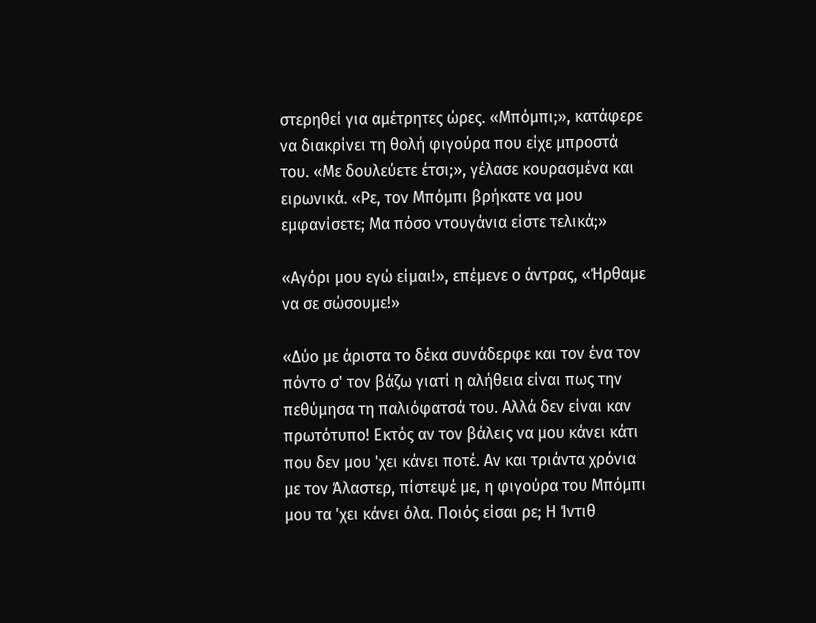στερηθεί για αμέτρητες ώρες. «Μπόμπι;», κατάφερε να διακρίνει τη θολή φιγούρα που είχε μπροστά του. «Με δουλεύετε έτσι;», γέλασε κουρασμένα και ειρωνικά. «Ρε, τον Μπόμπι βρήκατε να μου εμφανίσετε; Μα πόσο ντουγάνια είστε τελικά;»

«Αγόρι μου εγώ είμαι!», επέμενε ο άντρας, «Ήρθαμε να σε σώσουμε!»

«Δύο με άριστα το δέκα συνάδερφε και τον ένα τον πόντο σ' τον βάζω γιατί η αλήθεια είναι πως την πεθύμησα τη παλιόφατσά του. Αλλά δεν είναι καν πρωτότυπο! Εκτός αν τον βάλεις να μου κάνει κάτι που δεν μου 'χει κάνει ποτέ. Αν και τριάντα χρόνια με τον Άλαστερ, πίστεψέ με, η φιγούρα του Μπόμπι μου τα 'χει κάνει όλα. Ποιός είσαι ρε; Η Ίντιθ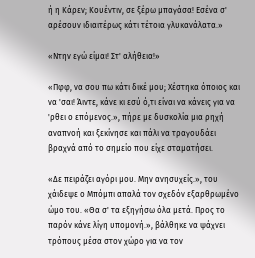ή η Κάρεν; Κουέντιν, σε ξέρω μπαγάσα! Εσένα σ' αρέσουν ιδιαιτέρως κάτι τέτοια γλυκανάλατα.»

«Ντην εγώ είμαι! Στ' αλήθεια!»

«Πφφ, να σου πω κάτι δικέ μου; Χέστηκα όποιος και να 'σαι! Άιντε, κάνε κι εσύ ό,τι είναι να κάνεις για να 'ρθει ο επόμενος.», πήρε με δυσκολία μια ρηχή αναπνοή και ξεκίνησε και πάλι να τραγουδάει βραχνά από το σημείο που είχε σταματήσει.

«Δε πειράζει αγόρι μου. Μην ανησυχείς.», του χάιδεψε ο Μπόμπι απαλά τον σχεδόν εξαρθρωμένο ώμο του. «Θα σ' τα εξηγήσω όλα μετά. Προς το παρόν κάνε λίγη υπομονή.», βάλθηκε να ψάχνει τρόπους μέσα στον χώρο για να τον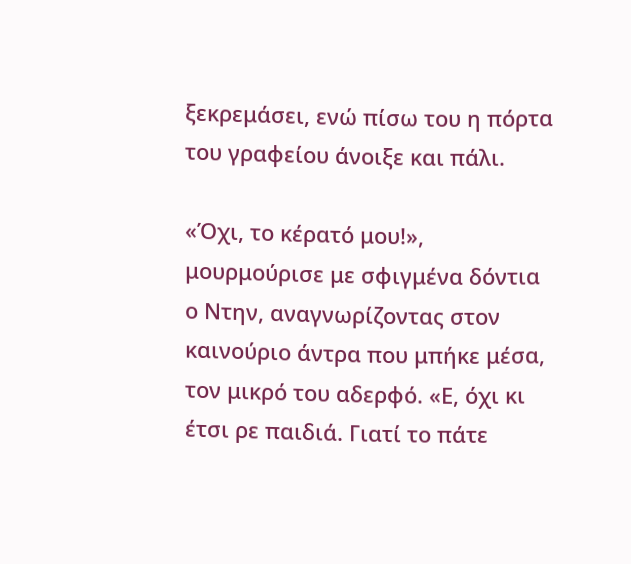ξεκρεμάσει, ενώ πίσω του η πόρτα του γραφείου άνοιξε και πάλι.

«Όχι, το κέρατό μου!», μουρμούρισε με σφιγμένα δόντια ο Ντην, αναγνωρίζοντας στον καινούριο άντρα που μπήκε μέσα, τον μικρό του αδερφό. «Ε, όχι κι έτσι ρε παιδιά. Γιατί το πάτε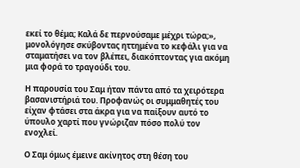εκεί το θέμα; Καλά δε περνούσαμε μέχρι τώρα;», μονολόγησε σκύβοντας ηττημένα το κεφάλι για να σταματήσει να τον βλέπει, διακόπτοντας για ακόμη μια φορά το τραγούδι του.

Η παρουσία του Σαμ ήταν πάντα από τα χειρότερα βασανιστήριά του. Προφανώς οι συμμαθητές του είχαν φτάσει στα άκρα για να παίξουν αυτό το ύπουλο χαρτί που γνώριζαν πόσο πολύ τον ενοχλεί.

Ο Σαμ όμως έμεινε ακίνητος στη θέση του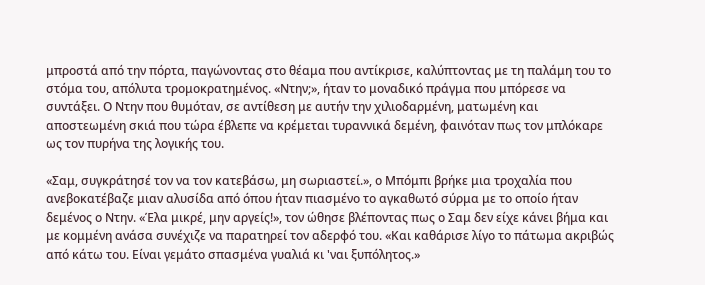μπροστά από την πόρτα, παγώνοντας στο θέαμα που αντίκρισε, καλύπτοντας με τη παλάμη του το στόμα του, απόλυτα τρομοκρατημένος. «Ντην;», ήταν το μοναδικό πράγμα που μπόρεσε να συντάξει. Ο Ντην που θυμόταν, σε αντίθεση με αυτήν την χιλιοδαρμένη, ματωμένη και αποστεωμένη σκιά που τώρα έβλεπε να κρέμεται τυραννικά δεμένη, φαινόταν πως τον μπλόκαρε ως τον πυρήνα της λογικής του.

«Σαμ, συγκράτησέ τον να τον κατεβάσω, μη σωριαστεί.», ο Μπόμπι βρήκε μια τροχαλία που ανεβοκατέβαζε μιαν αλυσίδα από όπου ήταν πιασμένο το αγκαθωτό σύρμα με το οποίο ήταν δεμένος ο Ντην. «Έλα μικρέ, μην αργείς!», τον ώθησε βλέποντας πως ο Σαμ δεν είχε κάνει βήμα και με κομμένη ανάσα συνέχιζε να παρατηρεί τον αδερφό του. «Και καθάρισε λίγο το πάτωμα ακριβώς από κάτω του. Είναι γεμάτο σπασμένα γυαλιά κι 'ναι ξυπόλητος.»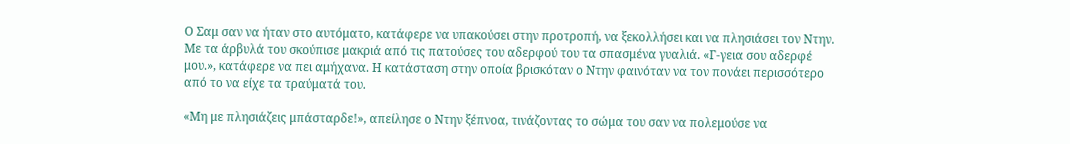Ο Σαμ σαν να ήταν στο αυτόματο, κατάφερε να υπακούσει στην προτροπή, να ξεκολλήσει και να πλησιάσει τον Ντην. Με τα άρβυλά του σκούπισε μακριά από τις πατούσες του αδερφού του τα σπασμένα γυαλιά. «Γ-γεια σου αδερφέ μου.», κατάφερε να πει αμήχανα. Η κατάσταση στην οποία βρισκόταν ο Ντην φαινόταν να τον πονάει περισσότερο από το να είχε τα τραύματά του.

«Μη με πλησιάζεις μπάσταρδε!», απείλησε ο Ντην ξέπνοα, τινάζοντας το σώμα του σαν να πολεμούσε να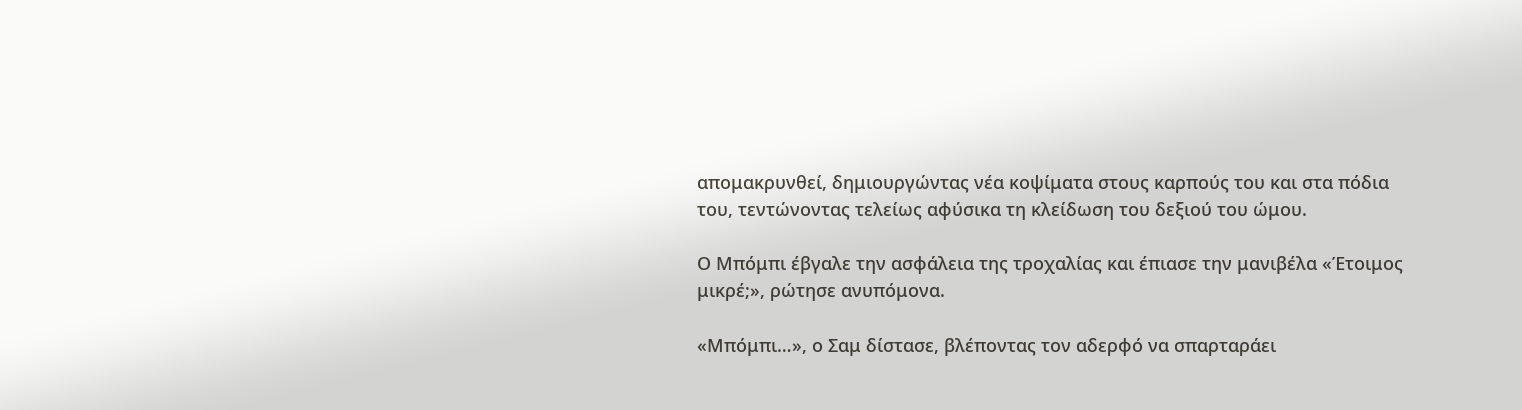απομακρυνθεί, δημιουργώντας νέα κοψίματα στους καρπούς του και στα πόδια του, τεντώνοντας τελείως αφύσικα τη κλείδωση του δεξιού του ώμου.

Ο Μπόμπι έβγαλε την ασφάλεια της τροχαλίας και έπιασε την μανιβέλα «Έτοιμος μικρέ;», ρώτησε ανυπόμονα.

«Μπόμπι…», ο Σαμ δίστασε, βλέποντας τον αδερφό να σπαρταράει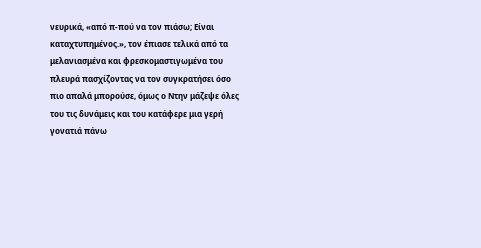νευρικά, «από π-πού να τον πιάσω; Είναι καταχτυπημένος.», τον έπιασε τελικά από τα μελανιασμένα και φρεσκομαστιγωμένα του πλευρά πασχίζοντας να τον συγκρατήσει όσο πιο απαλά μπορούσε, όμως ο Ντην μάζεψε όλες του τις δυνάμεις και του κατάφερε μια γερή γονατιά πάνω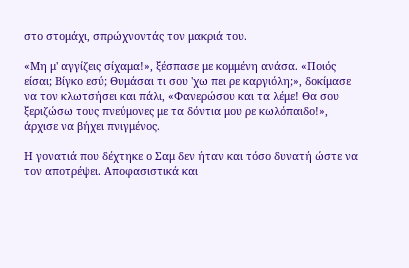στο στομάχι, σπρώχνοντάς τον μακριά του.

«Μη μ' αγγίζεις σίχαμα!», ξέσπασε με κομμένη ανάσα. «Ποιός είσαι; Βίγκο εσύ; Θυμάσαι τι σου 'χω πει ρε καργιόλη;», δοκίμασε να τον κλωτσήσει και πάλι, «Φανερώσου και τα λέμε! Θα σου ξεριζώσω τους πνεύμονες με τα δόντια μου ρε κωλόπαιδο!», άρχισε να βήχει πνιγμένος.

Η γονατιά που δέχτηκε ο Σαμ δεν ήταν και τόσο δυνατή ώστε να τον αποτρέψει. Αποφασιστικά και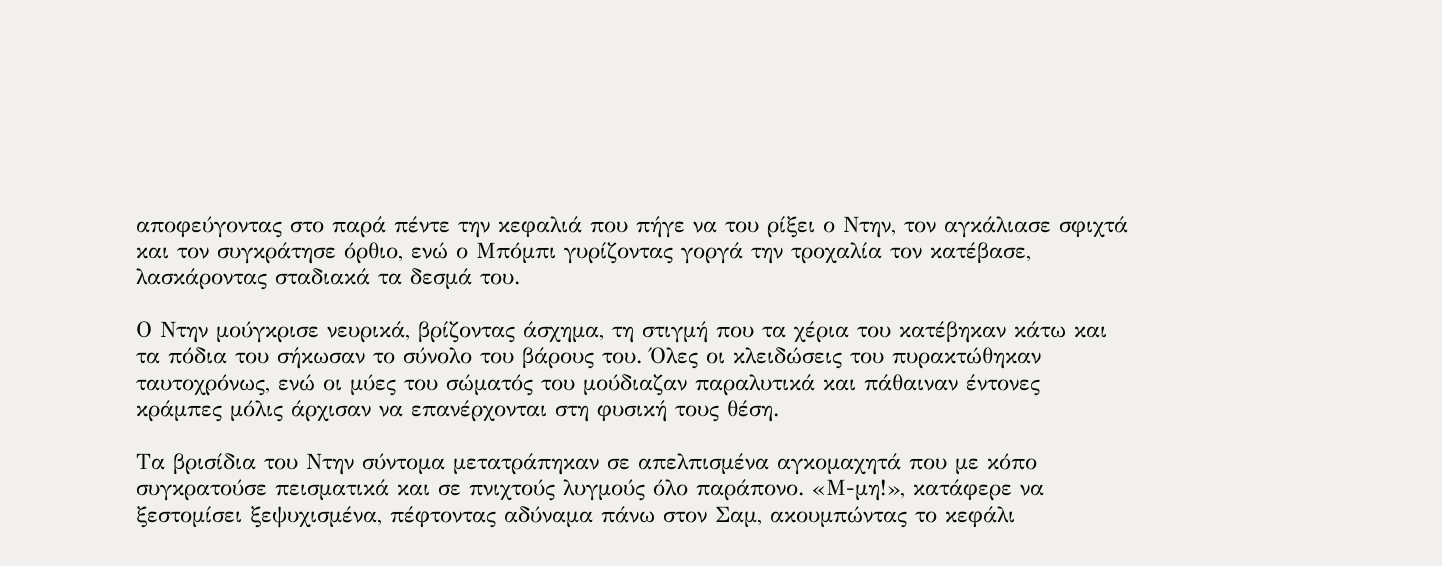αποφεύγοντας στο παρά πέντε την κεφαλιά που πήγε να του ρίξει ο Ντην, τον αγκάλιασε σφιχτά και τον συγκράτησε όρθιο, ενώ ο Μπόμπι γυρίζοντας γοργά την τροχαλία τον κατέβασε, λασκάροντας σταδιακά τα δεσμά του.

Ο Ντην μούγκρισε νευρικά, βρίζοντας άσχημα, τη στιγμή που τα χέρια του κατέβηκαν κάτω και τα πόδια του σήκωσαν το σύνολο του βάρους του. Όλες οι κλειδώσεις του πυρακτώθηκαν ταυτοχρόνως, ενώ οι μύες του σώματός του μούδιαζαν παραλυτικά και πάθαιναν έντονες κράμπες μόλις άρχισαν να επανέρχονται στη φυσική τους θέση.

Τα βρισίδια του Ντην σύντομα μετατράπηκαν σε απελπισμένα αγκομαχητά που με κόπο συγκρατούσε πεισματικά και σε πνιχτούς λυγμούς όλο παράπονο. «Μ-μη!», κατάφερε να ξεστομίσει ξεψυχισμένα, πέφτοντας αδύναμα πάνω στον Σαμ, ακουμπώντας το κεφάλι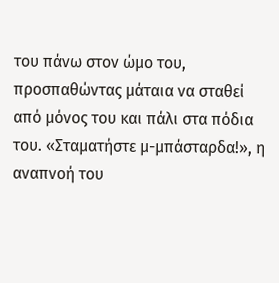του πάνω στον ώμο του, προσπαθώντας μάταια να σταθεί από μόνος του και πάλι στα πόδια του. «Σταματήστε μ-μπάσταρδα!», η αναπνοή του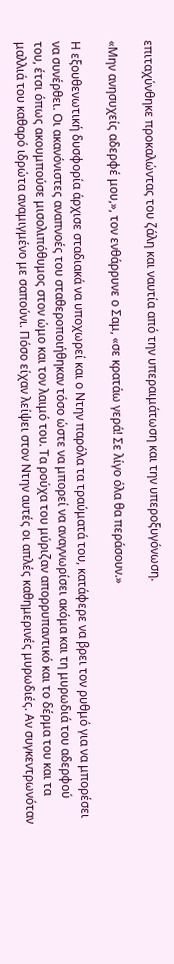επιταχύνθηκε προκαλώντας του ζάλη και ναυτία από την υπεραιμάτωση και την υπεροξυγόνωση.

«Μην ανησυχείς αδερφέ μου,», τον ενθάρρυνε ο Σαμ, «σε κρατάω γερά! Σε λίγο όλα θα περάσουν.»

Η εξουθενωτική δυσφορία άρχισε σταδιακά να υποχωρεί και ο Ντην παρόλα τα τραύματά του, κατάφερε να βρει τον ρυθμό για να μπορέσει να συνέρθει. Οι ακανόνιστες αναπνοές του σταθεροποιήθηκαν τόσο ώστε να μπορεί να αναγνωρίσει ακόμα και τη μυρωδιά του αδερφού του, έτσι όπως ακουμπούσε μισολιπόθυμος στον ώμο και τον λαιμό του. Τα ρούχα του μύριζαν απορρυπαντικό και το δέρμα του και τα μαλλιά του καθαρό ιδρώτα αναμιγμένο με σαπούνι. Πόσο είχαν λείψει στον Ντην αυτές οι απλές καθημερινές μυρωδιές. Αν συγκεντρωνόταν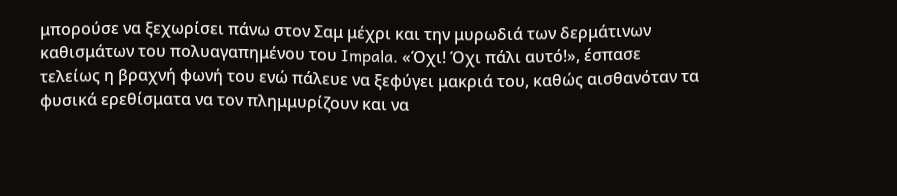μπορούσε να ξεχωρίσει πάνω στον Σαμ μέχρι και την μυρωδιά των δερμάτινων καθισμάτων του πολυαγαπημένου του Impala. «Όχι! Όχι πάλι αυτό!», έσπασε τελείως η βραχνή φωνή του ενώ πάλευε να ξεφύγει μακριά του, καθώς αισθανόταν τα φυσικά ερεθίσματα να τον πλημμυρίζουν και να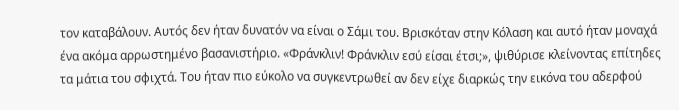τον καταβάλουν. Αυτός δεν ήταν δυνατόν να είναι ο Σάμι του. Βρισκόταν στην Κόλαση και αυτό ήταν μοναχά ένα ακόμα αρρωστημένο βασανιστήριο. «Φράνκλιν! Φράνκλιν εσύ είσαι έτσι;», ψιθύρισε κλείνοντας επίτηδες τα μάτια του σφιχτά. Του ήταν πιο εύκολο να συγκεντρωθεί αν δεν είχε διαρκώς την εικόνα του αδερφού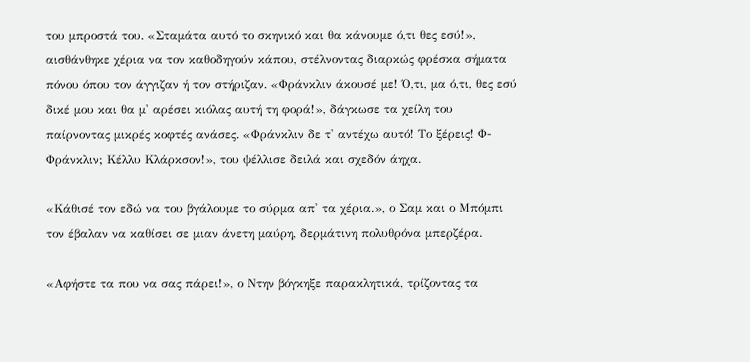του μπροστά του. «Σταμάτα αυτό το σκηνικό και θα κάνουμε ό,τι θες εσύ!», αισθάνθηκε χέρια να τον καθοδηγούν κάπου, στέλνοντας διαρκώς φρέσκα σήματα πόνου όπου τον άγγιζαν ή τον στήριζαν. «Φράνκλιν άκουσέ με! Ό,τι, μα ό,τι, θες εσύ δικέ μου και θα μ' αρέσει κιόλας αυτή τη φορά!», δάγκωσε τα χείλη του παίρνοντας μικρές κοφτές ανάσες. «Φράνκλιν δε τ' αντέχω αυτό! Το ξέρεις! Φ-Φράνκλιν; Κέλλυ Κλάρκσον!», του ψέλλισε δειλά και σχεδόν άηχα.

«Κάθισέ τον εδώ να του βγάλουμε το σύρμα απ' τα χέρια.», ο Σαμ και ο Μπόμπι τον έβαλαν να καθίσει σε μιαν άνετη μαύρη, δερμάτινη πολυθρόνα μπερζέρα.

«Αφήστε τα που να σας πάρει!», ο Ντην βόγκηξε παρακλητικά, τρίζοντας τα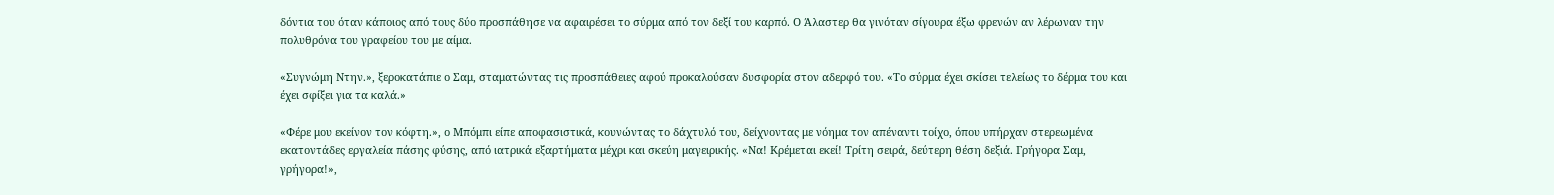δόντια του όταν κάποιος από τους δύο προσπάθησε να αφαιρέσει το σύρμα από τον δεξί του καρπό. Ο Άλαστερ θα γινόταν σίγουρα έξω φρενών αν λέρωναν την πολυθρόνα του γραφείου του με αίμα.

«Συγνώμη Ντην.», ξεροκατάπιε ο Σαμ, σταματώντας τις προσπάθειες αφού προκαλούσαν δυσφορία στον αδερφό του. «Το σύρμα έχει σκίσει τελείως το δέρμα του και έχει σφίξει για τα καλά.»

«Φέρε μου εκείνον τον κόφτη.», ο Μπόμπι είπε αποφασιστικά, κουνώντας το δάχτυλό του, δείχνοντας με νόημα τον απέναντι τοίχο, όπου υπήρχαν στερεωμένα εκατοντάδες εργαλεία πάσης φύσης, από ιατρικά εξαρτήματα μέχρι και σκεύη μαγειρικής. «Να! Κρέμεται εκεί! Τρίτη σειρά, δεύτερη θέση δεξιά. Γρήγορα Σαμ, γρήγορα!»,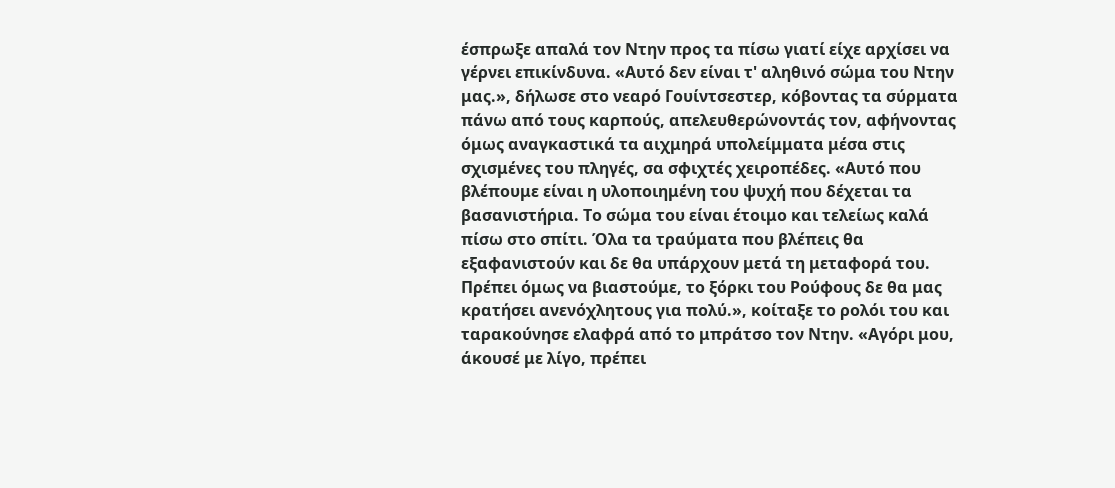έσπρωξε απαλά τον Ντην προς τα πίσω γιατί είχε αρχίσει να γέρνει επικίνδυνα. «Αυτό δεν είναι τ' αληθινό σώμα του Ντην μας.», δήλωσε στο νεαρό Γουίντσεστερ, κόβοντας τα σύρματα πάνω από τους καρπούς, απελευθερώνοντάς τον, αφήνοντας όμως αναγκαστικά τα αιχμηρά υπολείμματα μέσα στις σχισμένες του πληγές, σα σφιχτές χειροπέδες. «Αυτό που βλέπουμε είναι η υλοποιημένη του ψυχή που δέχεται τα βασανιστήρια. Το σώμα του είναι έτοιμο και τελείως καλά πίσω στο σπίτι. Όλα τα τραύματα που βλέπεις θα εξαφανιστούν και δε θα υπάρχουν μετά τη μεταφορά του. Πρέπει όμως να βιαστούμε, το ξόρκι του Ρούφους δε θα μας κρατήσει ανενόχλητους για πολύ.», κοίταξε το ρολόι του και ταρακούνησε ελαφρά από το μπράτσο τον Ντην. «Αγόρι μου, άκουσέ με λίγο, πρέπει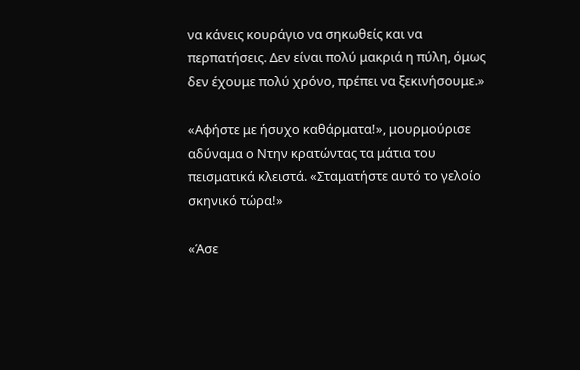να κάνεις κουράγιο να σηκωθείς και να περπατήσεις. Δεν είναι πολύ μακριά η πύλη, όμως δεν έχουμε πολύ χρόνο, πρέπει να ξεκινήσουμε.»

«Αφήστε με ήσυχο καθάρματα!», μουρμούρισε αδύναμα ο Ντην κρατώντας τα μάτια του πεισματικά κλειστά. «Σταματήστε αυτό το γελοίο σκηνικό τώρα!»

«Άσε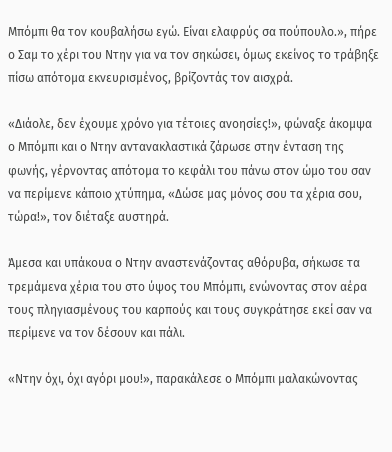Μπόμπι θα τον κουβαλήσω εγώ. Είναι ελαφρύς σα πούπουλο.», πήρε ο Σαμ το χέρι του Ντην για να τον σηκώσει, όμως εκείνος το τράβηξε πίσω απότομα εκνευρισμένος, βρίζοντάς τον αισχρά.

«Διάολε, δεν έχουμε χρόνο για τέτοιες ανοησίες!», φώναξε άκομψα ο Μπόμπι και ο Ντην αντανακλαστικά ζάρωσε στην ένταση της φωνής, γέρνοντας απότομα το κεφάλι του πάνω στον ώμο του σαν να περίμενε κάποιο χτύπημα, «Δώσε μας μόνος σου τα χέρια σου, τώρα!», τον διέταξε αυστηρά.

Άμεσα και υπάκουα ο Ντην αναστενάζοντας αθόρυβα, σήκωσε τα τρεμάμενα χέρια του στο ύψος του Μπόμπι, ενώνοντας στον αέρα τους πληγιασμένους του καρπούς και τους συγκράτησε εκεί σαν να περίμενε να τον δέσουν και πάλι.

«Ντην όχι, όχι αγόρι μου!», παρακάλεσε ο Μπόμπι μαλακώνοντας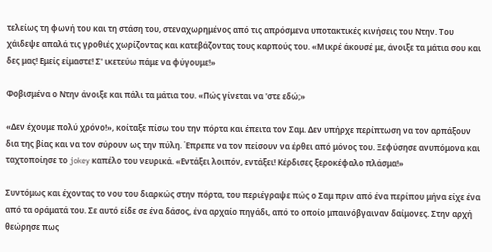τελείως τη φωνή του και τη στάση του, στεναχωρημένος από τις απρόσμενα υποτακτικές κινήσεις του Ντην. Του χάιδεψε απαλά τις γροθιές χωρίζοντας και κατεβάζοντας τους καρπούς του. «Μικρέ άκουσέ με, άνοιξε τα μάτια σου και δες μας! Εμείς είμαστε! Σ' ικετεύω πάμε να φύγουμε!»

Φοβισμένα ο Ντην άνοιξε και πάλι τα μάτια του. «Πώς γίνεται να 'στε εδώ;»

«Δεν έχουμε πολύ χρόνο!», κοίταξε πίσω του την πόρτα και έπειτα τον Σαμ. Δεν υπήρχε περίπτωση να τον αρπάξουν δια της βίας και να τον σύρουν ως την πύλη. Έπρεπε να τον πείσουν να έρθει από μόνος του. Ξεφύσησε ανυπόμονα και ταχτοποίησε το jokey καπέλο του νευρικά. «Εντάξει λοιπόν, εντάξει! Κέρδισες ξεροκέφαλο πλάσμα!»

Συντόμως και έχοντας το νου του διαρκώς στην πόρτα, του περιέγραψε πώς ο Σαμ πριν από ένα περίπου μήνα είχε ένα από τα οράματά του. Σε αυτό είδε σε ένα δάσος, ένα αρχαίο πηγάδι, από το οποίο μπαινόβγαιναν δαίμονες. Στην αρχή θεώρησε πως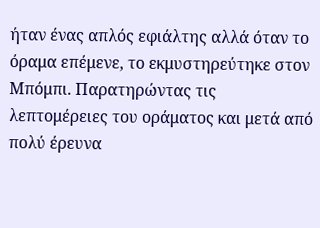ήταν ένας απλός εφιάλτης αλλά όταν το όραμα επέμενε, το εκμυστηρεύτηκε στον Μπόμπι. Παρατηρώντας τις λεπτομέρειες του οράματος και μετά από πολύ έρευνα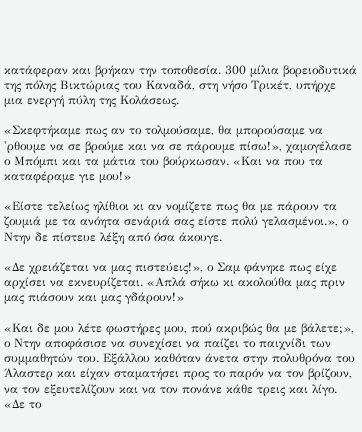κατάφεραν και βρήκαν την τοποθεσία. 300 μίλια βορειοδυτικά της πόλης Βικτώριας του Καναδά, στη νήσο Τρικέτ, υπήρχε μια ενεργή πύλη της Κολάσεως.

«Σκεφτήκαμε πως αν το τολμούσαμε, θα μπορούσαμε να 'ρθουμε να σε βρούμε και να σε πάρουμε πίσω!», χαμογέλασε ο Μπόμπι και τα μάτια του βούρκωσαν. «Και να που τα καταφέραμε γιε μου!»

«Είστε τελείως ηλίθιοι κι αν νομίζετε πως θα με πάρουν τα ζουμιά με τα ανόητα σενάριά σας είστε πολύ γελασμένοι.», ο Ντην δε πίστευε λέξη από όσα άκουγε.

«Δε χρειάζεται να μας πιστεύεις!», ο Σαμ φάνηκε πως είχε αρχίσει να εκνευρίζεται. «Απλά σήκω κι ακολούθα μας πριν μας πιάσουν και μας γδάρουν!»

«Και δε μου λέτε φωστήρες μου, πού ακριβώς θα με βάλετε;», ο Ντην αποφάσισε να συνεχίσει να παίζει το παιχνίδι των συμμαθητών του. Εξάλλου καθόταν άνετα στην πολυθρόνα του Άλαστερ και είχαν σταματήσει προς το παρόν να τον βρίζουν, να τον εξευτελίζουν και να τον πονάνε κάθε τρεις και λίγο. «Δε το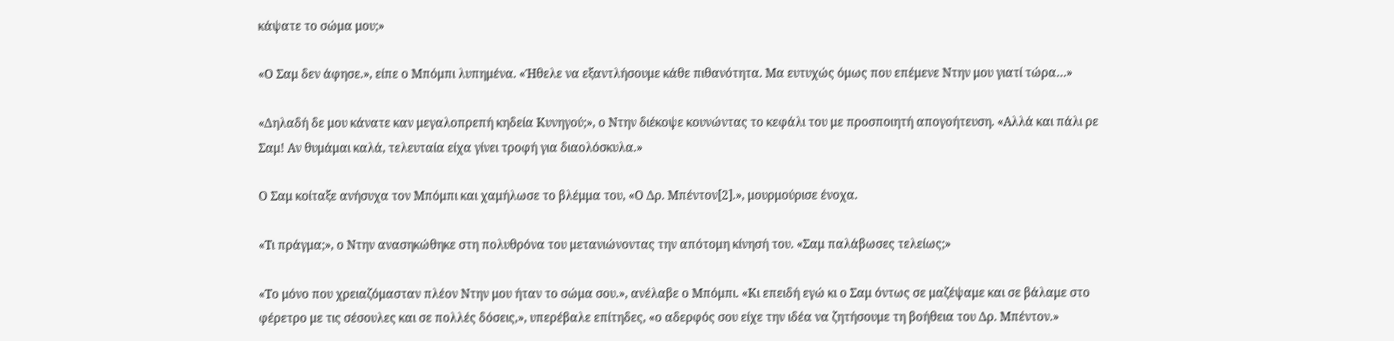κάψατε το σώμα μου;»

«Ο Σαμ δεν άφησε.», είπε ο Μπόμπι λυπημένα. «Ήθελε να εξαντλήσουμε κάθε πιθανότητα. Μα ευτυχώς όμως που επέμενε Ντην μου γιατί τώρα…»

«Δηλαδή δε μου κάνατε καν μεγαλοπρεπή κηδεία Κυνηγού;», ο Ντην διέκοψε κουνώντας το κεφάλι του με προσποιητή απογοήτευση. «Αλλά και πάλι ρε Σαμ! Αν θυμάμαι καλά, τελευταία είχα γίνει τροφή για διαολόσκυλα.»

Ο Σαμ κοίταξε ανήσυχα τον Μπόμπι και χαμήλωσε το βλέμμα του, «Ο Δρ. Μπέντον[2].», μουρμούρισε ένοχα.

«Τι πράγμα;», ο Ντην ανασηκώθηκε στη πολυθρόνα του μετανιώνοντας την απότομη κίνησή του. «Σαμ παλάβωσες τελείως;»

«Το μόνο που χρειαζόμασταν πλέον Ντην μου ήταν το σώμα σου.», ανέλαβε ο Μπόμπι. «Κι επειδή εγώ κι ο Σαμ όντως σε μαζέψαμε και σε βάλαμε στο φέρετρο με τις σέσουλες και σε πολλές δόσεις,», υπερέβαλε επίτηδες, «ο αδερφός σου είχε την ιδέα να ζητήσουμε τη βοήθεια του Δρ. Μπέντον.»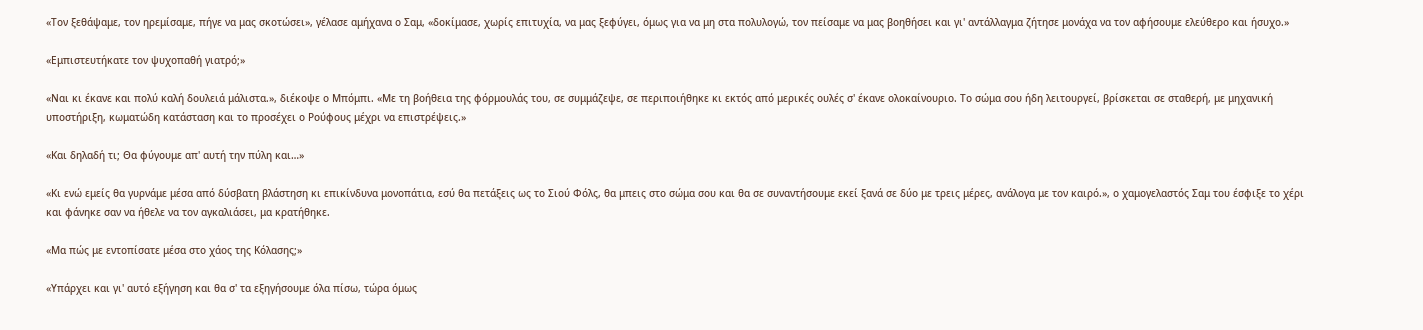«Τον ξεθάψαμε, τον ηρεμίσαμε, πήγε να μας σκοτώσει», γέλασε αμήχανα ο Σαμ, «δοκίμασε, χωρίς επιτυχία, να μας ξεφύγει, όμως για να μη στα πολυλογώ, τον πείσαμε να μας βοηθήσει και γι' αντάλλαγμα ζήτησε μονάχα να τον αφήσουμε ελεύθερο και ήσυχο.»

«Εμπιστευτήκατε τον ψυχοπαθή γιατρό;»

«Ναι κι έκανε και πολύ καλή δουλειά μάλιστα.», διέκοψε ο Μπόμπι. «Με τη βοήθεια της φόρμουλάς του, σε συμμάζεψε, σε περιποιήθηκε κι εκτός από μερικές ουλές σ' έκανε ολοκαίνουριο. Το σώμα σου ήδη λειτουργεί, βρίσκεται σε σταθερή, με μηχανική υποστήριξη, κωματώδη κατάσταση και το προσέχει ο Ρούφους μέχρι να επιστρέψεις.»

«Και δηλαδή τι; Θα φύγουμε απ' αυτή την πύλη και…»

«Κι ενώ εμείς θα γυρνάμε μέσα από δύσβατη βλάστηση κι επικίνδυνα μονοπάτια, εσύ θα πετάξεις ως το Σιού Φόλς, θα μπεις στο σώμα σου και θα σε συναντήσουμε εκεί ξανά σε δύο με τρεις μέρες, ανάλογα με τον καιρό.», ο χαμογελαστός Σαμ του έσφιξε το χέρι και φάνηκε σαν να ήθελε να τον αγκαλιάσει, μα κρατήθηκε.

«Μα πώς με εντοπίσατε μέσα στο χάος της Κόλασης;»

«Υπάρχει και γι' αυτό εξήγηση και θα σ' τα εξηγήσουμε όλα πίσω, τώρα όμως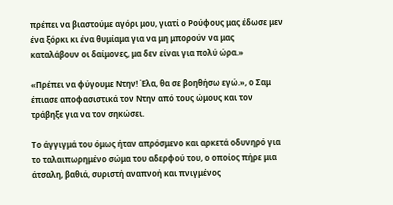πρέπει να βιαστούμε αγόρι μου, γιατί ο Ρούφους μας έδωσε μεν ένα ξόρκι κι ένα θυμίαμα για να μη μπορούν να μας καταλάβουν οι δαίμονες, μα δεν είναι για πολύ ώρα.»

«Πρέπει να φύγουμε Ντην! Έλα, θα σε βοηθήσω εγώ.», ο Σαμ έπιασε αποφασιστικά τον Ντην από τους ώμους και τον τράβηξε για να τον σηκώσει.

Το άγγιγμά του όμως ήταν απρόσμενο και αρκετά οδυνηρό για το ταλαιπωρημένο σώμα του αδερφού του, ο οποίος πήρε μια άτσαλη, βαθιά, συριστή αναπνοή και πνιγμένος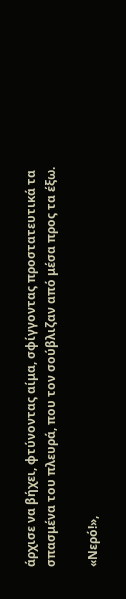άρχισε να βήχει, φτύνοντας αίμα, σφίγγοντας προστατευτικά τα σπασμένα του πλευρά, που τον σούβλιζαν από μέσα προς τα έξω.

«Νερό!»,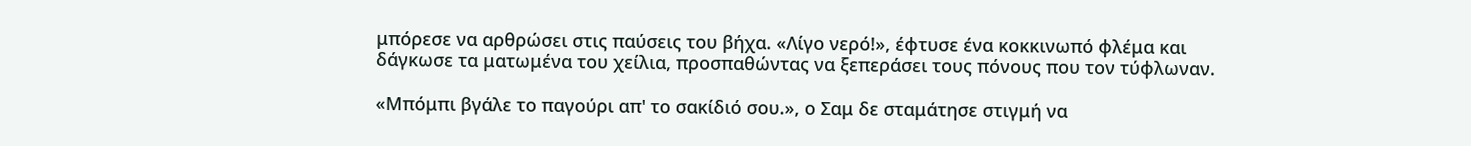μπόρεσε να αρθρώσει στις παύσεις του βήχα. «Λίγο νερό!», έφτυσε ένα κοκκινωπό φλέμα και δάγκωσε τα ματωμένα του χείλια, προσπαθώντας να ξεπεράσει τους πόνους που τον τύφλωναν.

«Μπόμπι βγάλε το παγούρι απ' το σακίδιό σου.», ο Σαμ δε σταμάτησε στιγμή να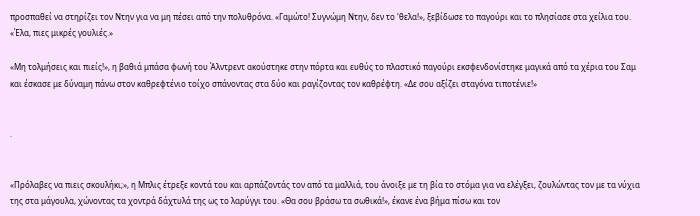προσπαθεί να στηρίζει τον Ντην για να μη πέσει από την πολυθρόνα. «Γαμώτο! Συγνώμη Ντην, δεν το 'θελα!», ξεβίδωσε το παγούρι και το πλησίασε στα χείλια του. «Έλα, πιες μικρές γουλιές.»

«Μη τολμήσεις και πιείς!», η βαθιά μπάσα φωνή του Άλντρεντ ακούστηκε στην πόρτα και ευθύς το πλαστικό παγούρι εκσφενδονίστηκε μαγικά από τα χέρια του Σαμ και έσκασε με δύναμη πάνω στον καθρεφτένιο τοίχο σπάνοντας στα δύο και ραγίζοντας τον καθρέφτη. «Δε σου αξίζει σταγόνα τιποτένιε!»


.


«Πρόλαβες να πιεις σκουλήκι;», η Μπλις έτρεξε κοντά του και αρπάζοντάς τον από τα μαλλιά, του άνοιξε με τη βία το στόμα για να ελέγξει, ζουλώντας τον με τα νύχια της στα μάγουλα, χώνοντας τα χοντρά δάχτυλά της ως το λαρύγγι του. «Θα σου βράσω τα σωθικά!», έκανε ένα βήμα πίσω και τον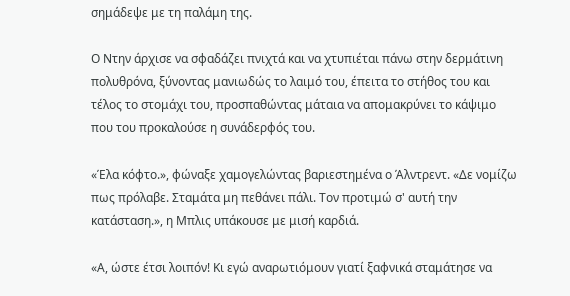σημάδεψε με τη παλάμη της.

Ο Ντην άρχισε να σφαδάζει πνιχτά και να χτυπιέται πάνω στην δερμάτινη πολυθρόνα, ξύνοντας μανιωδώς το λαιμό του, έπειτα το στήθος του και τέλος το στομάχι του, προσπαθώντας μάταια να απομακρύνει το κάψιμο που του προκαλούσε η συνάδερφός του.

«Έλα κόφτο.», φώναξε χαμογελώντας βαριεστημένα ο Άλντρεντ. «Δε νομίζω πως πρόλαβε. Σταμάτα μη πεθάνει πάλι. Τον προτιμώ σ' αυτή την κατάσταση.», η Μπλις υπάκουσε με μισή καρδιά.

«Α, ώστε έτσι λοιπόν! Κι εγώ αναρωτιόμουν γιατί ξαφνικά σταμάτησε να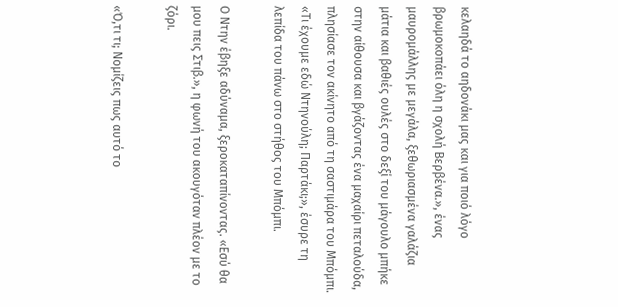κελαηδά το αηδονάκι μας και για ποιό λόγο βρωμοκοπάει όλη η σχολή Βερβένα.», ένας μαυρομάλλης με μεγάλα, ξεθωριασμένα γαλάζια μάτια και βαθιές ουλές στο δεξί του μάγουλο μπήκε στην αίθουσα και βγάζοντας ένα μαχαίρι πεταλούδα, πλησίασε τον ακίνητο από τη σαστιμάρα του Μπόμπι. «Τι έχουμε εδώ Ντηνούλη; Παρτάκι;», έσυρε τη λεπίδα του πάνω στο στήθος του Μπόμπι.

Ο Ντην έβηξε αδύναμα, ξεροκαταπίνοντας. «Εσύ θα μου πεις Στιβ.», η φωνή του ακουγόταν πλέον με το ζόρι.

«Ό,τι τι; Νομίζεις πως αυτό το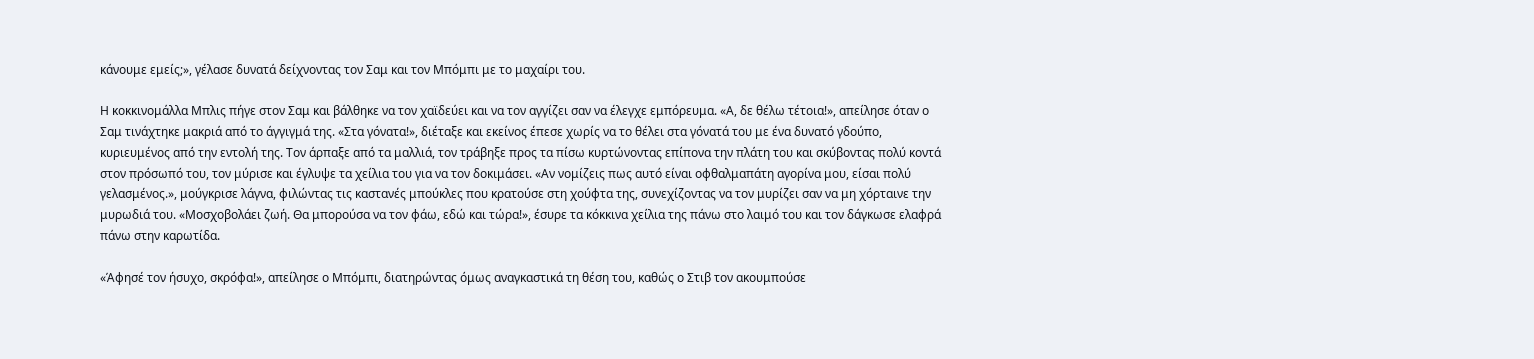κάνουμε εμείς;», γέλασε δυνατά δείχνοντας τον Σαμ και τον Μπόμπι με το μαχαίρι του.

Η κοκκινομάλλα Μπλις πήγε στον Σαμ και βάλθηκε να τον χαϊδεύει και να τον αγγίζει σαν να έλεγχε εμπόρευμα. «Α, δε θέλω τέτοια!», απείλησε όταν ο Σαμ τινάχτηκε μακριά από το άγγιγμά της. «Στα γόνατα!», διέταξε και εκείνος έπεσε χωρίς να το θέλει στα γόνατά του με ένα δυνατό γδούπο, κυριευμένος από την εντολή της. Τον άρπαξε από τα μαλλιά, τον τράβηξε προς τα πίσω κυρτώνοντας επίπονα την πλάτη του και σκύβοντας πολύ κοντά στον πρόσωπό του, τον μύρισε και έγλυψε τα χείλια του για να τον δοκιμάσει. «Αν νομίζεις πως αυτό είναι οφθαλμαπάτη αγορίνα μου, είσαι πολύ γελασμένος.», μούγκρισε λάγνα, φιλώντας τις καστανές μπούκλες που κρατούσε στη χούφτα της, συνεχίζοντας να τον μυρίζει σαν να μη χόρταινε την μυρωδιά του. «Μοσχοβολάει ζωή. Θα μπορούσα να τον φάω, εδώ και τώρα!», έσυρε τα κόκκινα χείλια της πάνω στο λαιμό του και τον δάγκωσε ελαφρά πάνω στην καρωτίδα.

«Άφησέ τον ήσυχο, σκρόφα!», απείλησε ο Μπόμπι, διατηρώντας όμως αναγκαστικά τη θέση του, καθώς ο Στιβ τον ακουμπούσε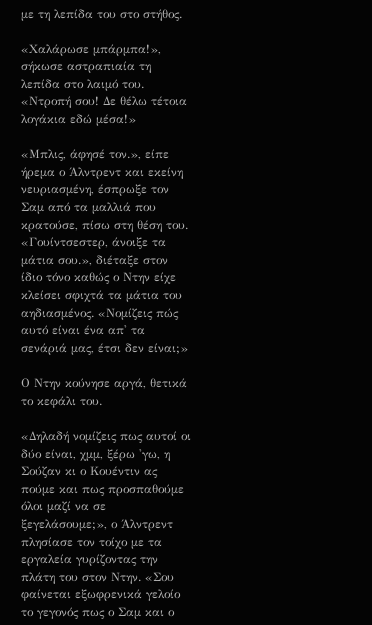με τη λεπίδα του στο στήθος.

«Χαλάρωσε μπάρμπα!», σήκωσε αστραπιαία τη λεπίδα στο λαιμό του. «Ντροπή σου! Δε θέλω τέτοια λογάκια εδώ μέσα!»

«Μπλις, άφησέ τον.», είπε ήρεμα ο Άλντρεντ και εκείνη νευριασμένη, έσπρωξε τον Σαμ από τα μαλλιά που κρατούσε, πίσω στη θέση του. «Γουίντσεστερ, άνοιξε τα μάτια σου.», διέταξε στον ίδιο τόνο καθώς ο Ντην είχε κλείσει σφιχτά τα μάτια του αηδιασμένος. «Νομίζεις πώς αυτό είναι ένα απ' τα σενάριά μας, έτσι δεν είναι;»

Ο Ντην κούνησε αργά, θετικά το κεφάλι του.

«Δηλαδή νομίζεις πως αυτοί οι δύο είναι, χμμ, ξέρω 'γω, η Σούζαν κι ο Κουέντιν ας πούμε και πως προσπαθούμε όλοι μαζί να σε ξεγελάσουμε;», ο Άλντρεντ πλησίασε τον τοίχο με τα εργαλεία γυρίζοντας την πλάτη του στον Ντην. «Σου φαίνεται εξωφρενικά γελοίο το γεγονός πως ο Σαμ και ο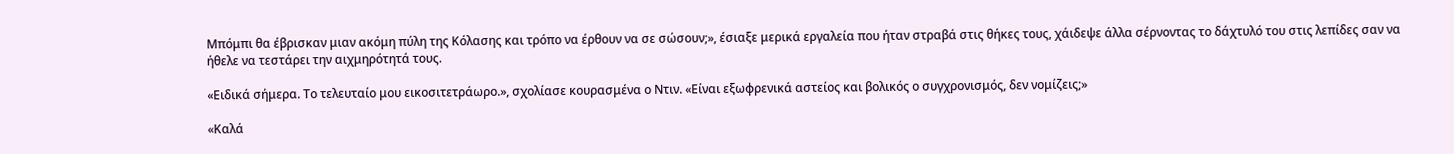Μπόμπι θα έβρισκαν μιαν ακόμη πύλη της Κόλασης και τρόπο να έρθουν να σε σώσουν;», έσιαξε μερικά εργαλεία που ήταν στραβά στις θήκες τους, χάιδεψε άλλα σέρνοντας το δάχτυλό του στις λεπίδες σαν να ήθελε να τεστάρει την αιχμηρότητά τους.

«Ειδικά σήμερα. Το τελευταίο μου εικοσιτετράωρο.», σχολίασε κουρασμένα ο Ντιν. «Είναι εξωφρενικά αστείος και βολικός ο συγχρονισμός, δεν νομίζεις;»

«Καλά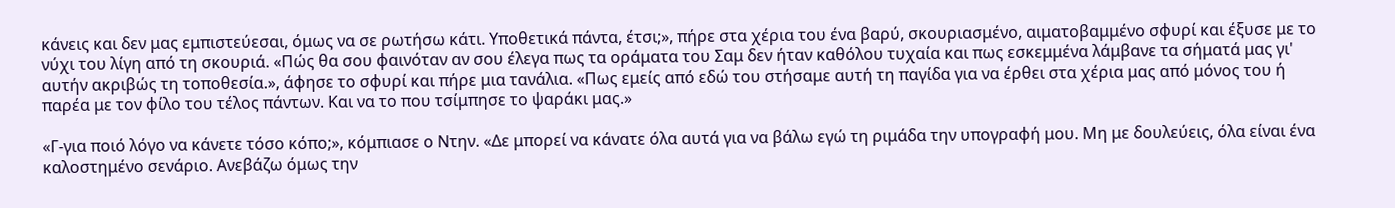κάνεις και δεν μας εμπιστεύεσαι, όμως να σε ρωτήσω κάτι. Υποθετικά πάντα, έτσι;», πήρε στα χέρια του ένα βαρύ, σκουριασμένο, αιματοβαμμένο σφυρί και έξυσε με το νύχι του λίγη από τη σκουριά. «Πώς θα σου φαινόταν αν σου έλεγα πως τα οράματα του Σαμ δεν ήταν καθόλου τυχαία και πως εσκεμμένα λάμβανε τα σήματά μας γι' αυτήν ακριβώς τη τοποθεσία.», άφησε το σφυρί και πήρε μια τανάλια. «Πως εμείς από εδώ του στήσαμε αυτή τη παγίδα για να έρθει στα χέρια μας από μόνος του ή παρέα με τον φίλο του τέλος πάντων. Και να το που τσίμπησε το ψαράκι μας.»

«Γ-για ποιό λόγο να κάνετε τόσο κόπο;», κόμπιασε ο Ντην. «Δε μπορεί να κάνατε όλα αυτά για να βάλω εγώ τη ριμάδα την υπογραφή μου. Μη με δουλεύεις, όλα είναι ένα καλοστημένο σενάριο. Ανεβάζω όμως την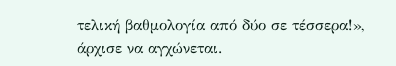τελική βαθμολογία από δύο σε τέσσερα!», άρχισε να αγχώνεται.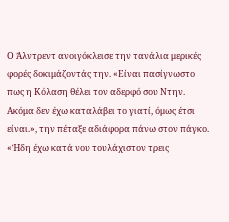Ο Άλντρεντ ανοιγόκλεισε την τανάλια μερικές φορές δοκιμάζοντάς την. «Είναι πασίγνωστο πως η Κόλαση θέλει τον αδερφό σου Ντην. Ακόμα δεν έχω καταλάβει το γιατί, όμως έτσι είναι.», την πέταξε αδιάφορα πάνω στον πάγκο. «Ήδη έχω κατά νου τουλάχιστον τρεις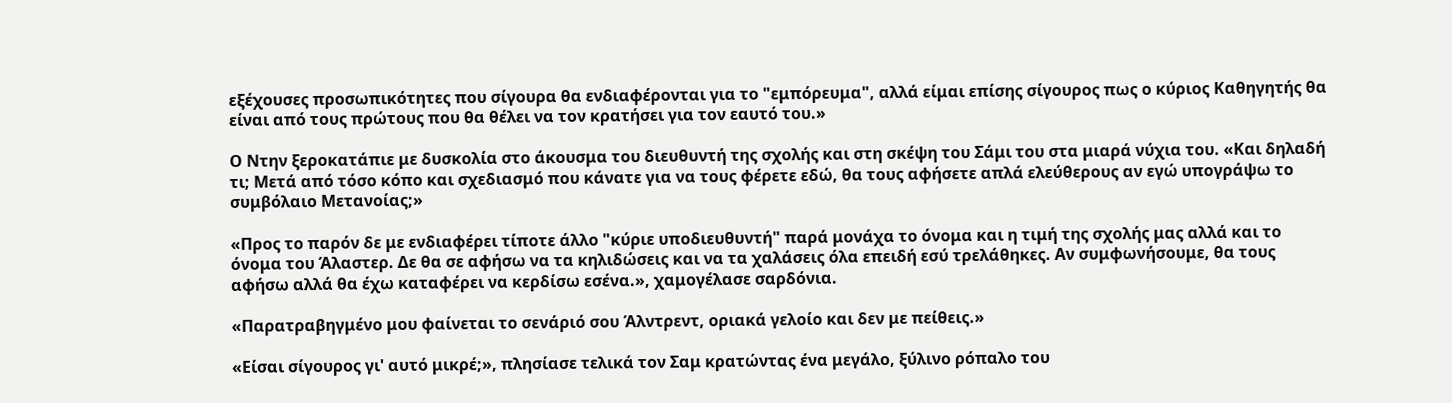εξέχουσες προσωπικότητες που σίγουρα θα ενδιαφέρονται για το "εμπόρευμα", αλλά είμαι επίσης σίγουρος πως ο κύριος Καθηγητής θα είναι από τους πρώτους που θα θέλει να τον κρατήσει για τον εαυτό του.»

Ο Ντην ξεροκατάπιε με δυσκολία στο άκουσμα του διευθυντή της σχολής και στη σκέψη του Σάμι του στα μιαρά νύχια του. «Και δηλαδή τι; Μετά από τόσο κόπο και σχεδιασμό που κάνατε για να τους φέρετε εδώ, θα τους αφήσετε απλά ελεύθερους αν εγώ υπογράψω το συμβόλαιο Μετανοίας;»

«Προς το παρόν δε με ενδιαφέρει τίποτε άλλο "κύριε υποδιευθυντή" παρά μονάχα το όνομα και η τιμή της σχολής μας αλλά και το όνομα του Άλαστερ. Δε θα σε αφήσω να τα κηλιδώσεις και να τα χαλάσεις όλα επειδή εσύ τρελάθηκες. Αν συμφωνήσουμε, θα τους αφήσω αλλά θα έχω καταφέρει να κερδίσω εσένα.», χαμογέλασε σαρδόνια.

«Παρατραβηγμένο μου φαίνεται το σενάριό σου Άλντρεντ, οριακά γελοίο και δεν με πείθεις.»

«Είσαι σίγουρος γι' αυτό μικρέ;», πλησίασε τελικά τον Σαμ κρατώντας ένα μεγάλο, ξύλινο ρόπαλο του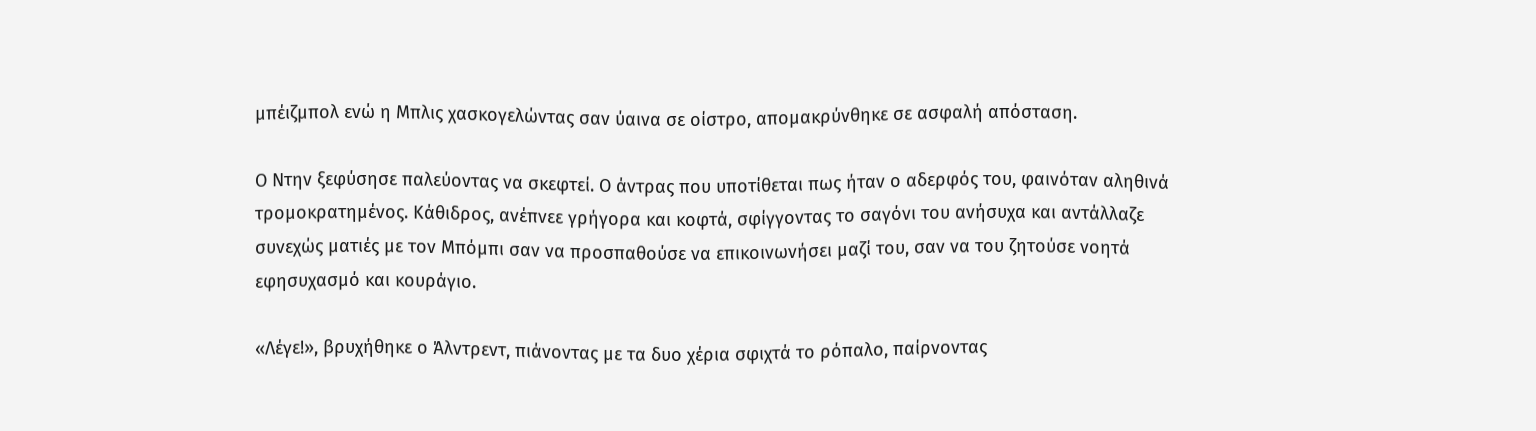μπέιζμπολ ενώ η Μπλις χασκογελώντας σαν ύαινα σε οίστρο, απομακρύνθηκε σε ασφαλή απόσταση.

Ο Ντην ξεφύσησε παλεύοντας να σκεφτεί. Ο άντρας που υποτίθεται πως ήταν ο αδερφός του, φαινόταν αληθινά τρομοκρατημένος. Κάθιδρος, ανέπνεε γρήγορα και κοφτά, σφίγγοντας το σαγόνι του ανήσυχα και αντάλλαζε συνεχώς ματιές με τον Μπόμπι σαν να προσπαθούσε να επικοινωνήσει μαζί του, σαν να του ζητούσε νοητά εφησυχασμό και κουράγιο.

«Λέγε!», βρυχήθηκε ο Άλντρεντ, πιάνοντας με τα δυο χέρια σφιχτά το ρόπαλο, παίρνοντας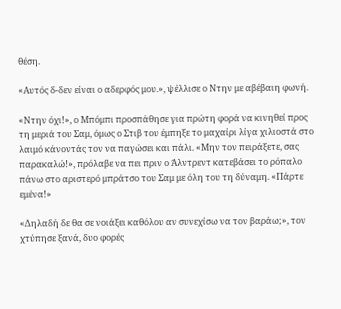θέση.

«Αυτός δ-δεν είναι ο αδερφός μου.», ψέλλισε ο Ντην με αβέβαιη φωνή.

«Ντην όχι!», ο Μπόμπι προσπάθησε για πρώτη φορά να κινηθεί προς τη μεριά του Σαμ, όμως ο Στιβ του έμπηξε το μαχαίρι λίγα χιλιοστά στο λαιμό κάνοντάς τον να παγώσει και πάλι. «Μην τον πειράξετε, σας παρακαλώ!», πρόλαβε να πει πριν ο Άλντρεντ κατεβάσει το ρόπαλο πάνω στο αριστερό μπράτσο του Σαμ με όλη του τη δύναμη. «Πάρτε εμένα!»

«Δηλαδή δε θα σε νοιάξει καθόλου αν συνεχίσω να τον βαράω;», τον χτύπησε ξανά, δυο φορές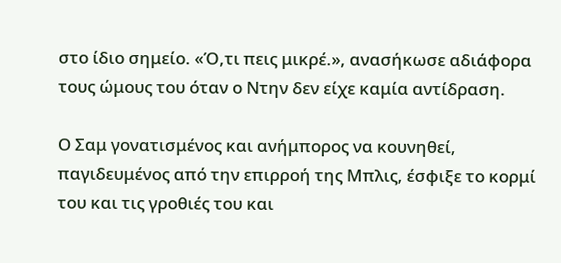στο ίδιο σημείο. «Ό,τι πεις μικρέ.», ανασήκωσε αδιάφορα τους ώμους του όταν ο Ντην δεν είχε καμία αντίδραση.

Ο Σαμ γονατισμένος και ανήμπορος να κουνηθεί, παγιδευμένος από την επιρροή της Μπλις, έσφιξε το κορμί του και τις γροθιές του και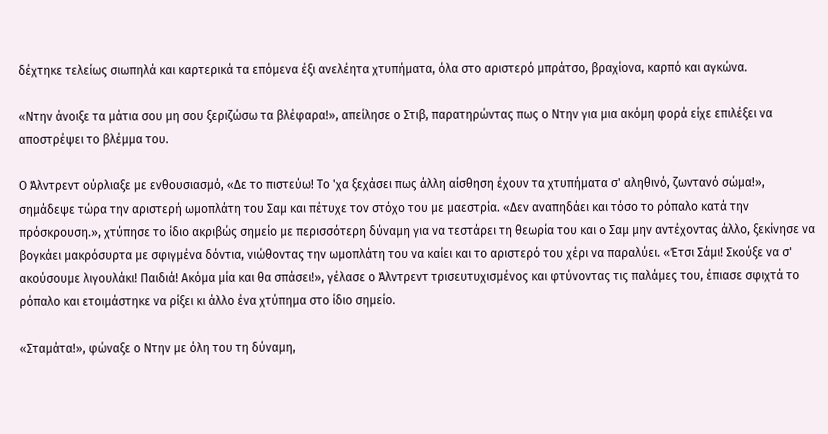δέχτηκε τελείως σιωπηλά και καρτερικά τα επόμενα έξι ανελέητα χτυπήματα, όλα στο αριστερό μπράτσο, βραχίονα, καρπό και αγκώνα.

«Ντην άνοιξε τα μάτια σου μη σου ξεριζώσω τα βλέφαρα!», απείλησε ο Στιβ, παρατηρώντας πως ο Ντην για μια ακόμη φορά είχε επιλέξει να αποστρέψει το βλέμμα του.

Ο Άλντρεντ ούρλιαξε με ενθουσιασμό, «Δε το πιστεύω! Το 'χα ξεχάσει πως άλλη αίσθηση έχουν τα χτυπήματα σ' αληθινό, ζωντανό σώμα!», σημάδεψε τώρα την αριστερή ωμοπλάτη του Σαμ και πέτυχε τον στόχο του με μαεστρία. «Δεν αναπηδάει και τόσο το ρόπαλο κατά την πρόσκρουση.», χτύπησε το ίδιο ακριβώς σημείο με περισσότερη δύναμη για να τεστάρει τη θεωρία του και ο Σαμ μην αντέχοντας άλλο, ξεκίνησε να βογκάει μακρόσυρτα με σφιγμένα δόντια, νιώθοντας την ωμοπλάτη του να καίει και το αριστερό του χέρι να παραλύει. «Έτσι Σάμι! Σκούξε να σ' ακούσουμε λιγουλάκι! Παιδιά! Ακόμα μία και θα σπάσει!», γέλασε ο Άλντρεντ τρισευτυχισμένος και φτύνοντας τις παλάμες του, έπιασε σφιχτά το ρόπαλο και ετοιμάστηκε να ρίξει κι άλλο ένα χτύπημα στο ίδιο σημείο.

«Σταμάτα!», φώναξε ο Ντην με όλη του τη δύναμη,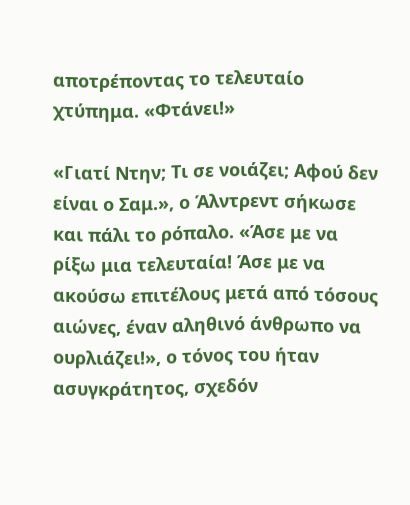αποτρέποντας το τελευταίο χτύπημα. «Φτάνει!»

«Γιατί Ντην; Τι σε νοιάζει; Αφού δεν είναι ο Σαμ.», ο Άλντρεντ σήκωσε και πάλι το ρόπαλο. «Άσε με να ρίξω μια τελευταία! Άσε με να ακούσω επιτέλους μετά από τόσους αιώνες, έναν αληθινό άνθρωπο να ουρλιάζει!», ο τόνος του ήταν ασυγκράτητος, σχεδόν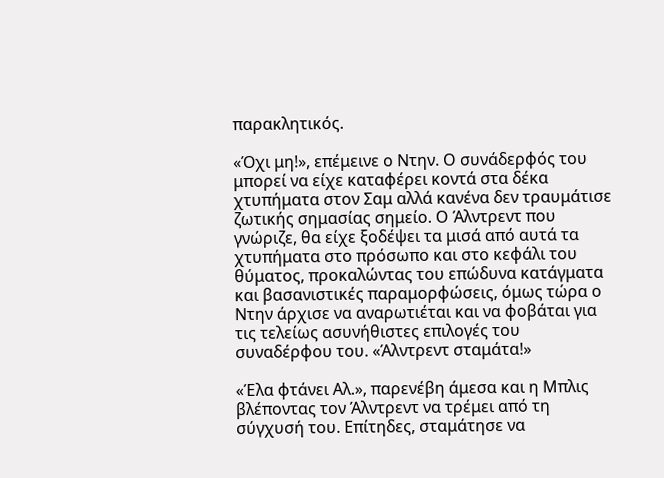παρακλητικός.

«Όχι μη!», επέμεινε ο Ντην. Ο συνάδερφός του μπορεί να είχε καταφέρει κοντά στα δέκα χτυπήματα στον Σαμ αλλά κανένα δεν τραυμάτισε ζωτικής σημασίας σημείο. Ο Άλντρεντ που γνώριζε, θα είχε ξοδέψει τα μισά από αυτά τα χτυπήματα στο πρόσωπο και στο κεφάλι του θύματος, προκαλώντας του επώδυνα κατάγματα και βασανιστικές παραμορφώσεις, όμως τώρα ο Ντην άρχισε να αναρωτιέται και να φοβάται για τις τελείως ασυνήθιστες επιλογές του συναδέρφου του. «Άλντρεντ σταμάτα!»

«Έλα φτάνει Αλ.», παρενέβη άμεσα και η Μπλις βλέποντας τον Άλντρεντ να τρέμει από τη σύγχυσή του. Επίτηδες, σταμάτησε να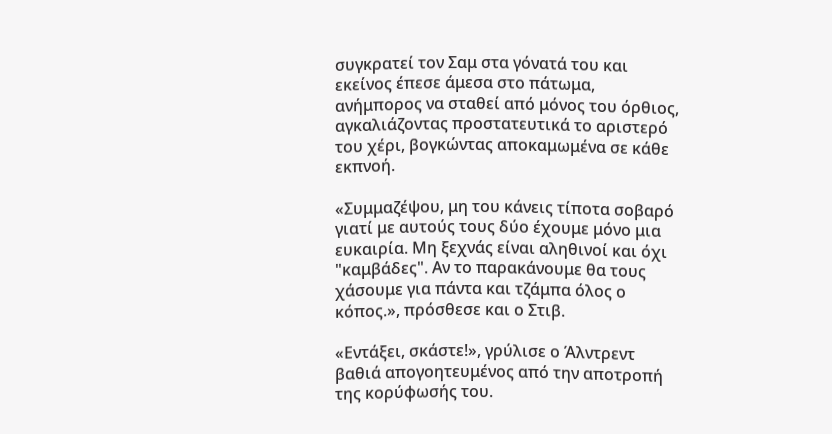συγκρατεί τον Σαμ στα γόνατά του και εκείνος έπεσε άμεσα στο πάτωμα, ανήμπορος να σταθεί από μόνος του όρθιος, αγκαλιάζοντας προστατευτικά το αριστερό του χέρι, βογκώντας αποκαμωμένα σε κάθε εκπνοή.

«Συμμαζέψου, μη του κάνεις τίποτα σοβαρό γιατί με αυτούς τους δύο έχουμε μόνο μια ευκαιρία. Μη ξεχνάς είναι αληθινοί και όχι "καμβάδες". Αν το παρακάνουμε θα τους χάσουμε για πάντα και τζάμπα όλος ο κόπος.», πρόσθεσε και ο Στιβ.

«Εντάξει, σκάστε!», γρύλισε ο Άλντρεντ βαθιά απογοητευμένος από την αποτροπή της κορύφωσής του.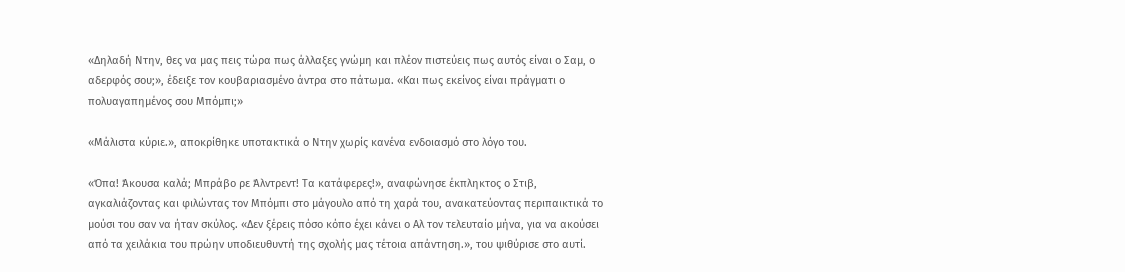«Δηλαδή Ντην, θες να μας πεις τώρα πως άλλαξες γνώμη και πλέον πιστεύεις πως αυτός είναι ο Σαμ, ο αδερφός σου;», έδειξε τον κουβαριασμένο άντρα στο πάτωμα. «Και πως εκείνος είναι πράγματι ο πολυαγαπημένος σου Μπόμπι;»

«Μάλιστα κύριε.», αποκρίθηκε υποτακτικά ο Ντην χωρίς κανένα ενδοιασμό στο λόγο του.

«Όπα! Άκουσα καλά; Μπράβο ρε Άλντρεντ! Τα κατάφερες!», αναφώνησε έκπληκτος ο Στιβ, αγκαλιάζοντας και φιλώντας τον Μπόμπι στο μάγουλο από τη χαρά του, ανακατεύοντας περιπαικτικά το μούσι του σαν να ήταν σκύλος. «Δεν ξέρεις πόσο κόπο έχει κάνει ο Αλ τον τελευταίο μήνα, για να ακούσει από τα χειλάκια του πρώην υποδιευθυντή της σχολής μας τέτοια απάντηση.», του ψιθύρισε στο αυτί.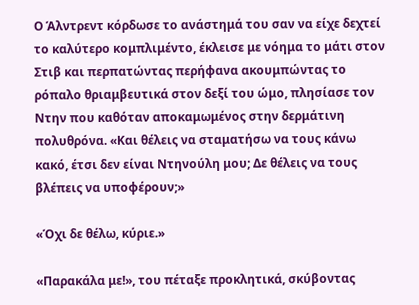Ο Άλντρεντ κόρδωσε το ανάστημά του σαν να είχε δεχτεί το καλύτερο κομπλιμέντο, έκλεισε με νόημα το μάτι στον Στιβ και περπατώντας περήφανα ακουμπώντας το ρόπαλο θριαμβευτικά στον δεξί του ώμο, πλησίασε τον Ντην που καθόταν αποκαμωμένος στην δερμάτινη πολυθρόνα. «Και θέλεις να σταματήσω να τους κάνω κακό, έτσι δεν είναι Ντηνούλη μου; Δε θέλεις να τους βλέπεις να υποφέρουν;»

«Όχι δε θέλω, κύριε.»

«Παρακάλα με!», του πέταξε προκλητικά, σκύβοντας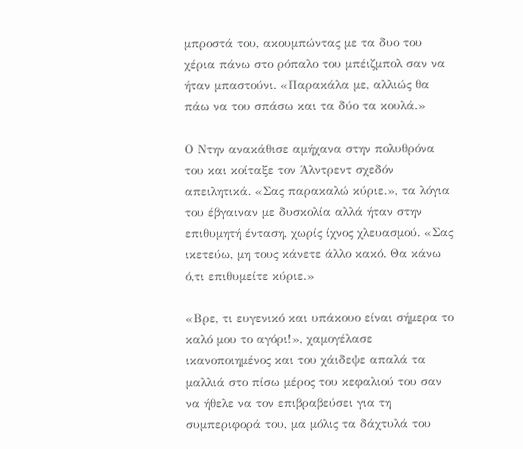μπροστά του, ακουμπώντας με τα δυο του χέρια πάνω στο ρόπαλο του μπέιζμπολ σαν να ήταν μπαστούνι. «Παρακάλα με, αλλιώς θα πάω να του σπάσω και τα δύο τα κουλά.»

Ο Ντην ανακάθισε αμήχανα στην πολυθρόνα του και κοίταξε τον Άλντρεντ σχεδόν απειλητικά. «Σας παρακαλώ κύριε.», τα λόγια του έβγαιναν με δυσκολία αλλά ήταν στην επιθυμητή ένταση, χωρίς ίχνος χλευασμού. «Σας ικετεύω, μη τους κάνετε άλλο κακό. Θα κάνω ό,τι επιθυμείτε κύριε.»

«Βρε, τι ευγενικό και υπάκουο είναι σήμερα το καλό μου το αγόρι!», χαμογέλασε ικανοποιημένος και του χάιδεψε απαλά τα μαλλιά στο πίσω μέρος του κεφαλιού του σαν να ήθελε να τον επιβραβεύσει για τη συμπεριφορά του, μα μόλις τα δάχτυλά του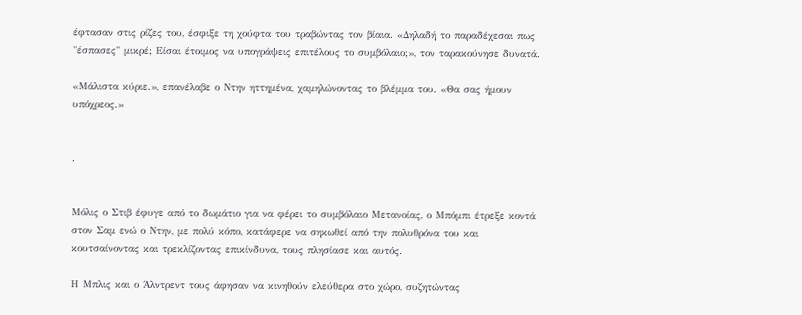έφτασαν στις ρίζες του, έσφιξε τη χούφτα του τραβώντας τον βίαια. «Δηλαδή το παραδέχεσαι πως "έσπασες" μικρέ; Είσαι έτοιμος να υπογράψεις επιτέλους το συμβόλαιο;», τον ταρακούνησε δυνατά.

«Μάλιστα κύριε.», επανέλαβε ο Ντην ηττημένα, χαμηλώνοντας το βλέμμα του. «Θα σας ήμουν υπόχρεος.»


.


Μόλις ο Στιβ έφυγε από το δωμάτιο για να φέρει το συμβόλαιο Μετανοίας, ο Μπόμπι έτρεξε κοντά στον Σαμ ενώ ο Ντην, με πολύ κόπο, κατάφερε να σηκωθεί από την πολυθρόνα του και κουτσαίνοντας και τρεκλίζοντας επικίνδυνα, τους πλησίασε και αυτός.

Η Μπλις και ο Άλντρεντ τους άφησαν να κινηθούν ελεύθερα στο χώρο, συζητώντας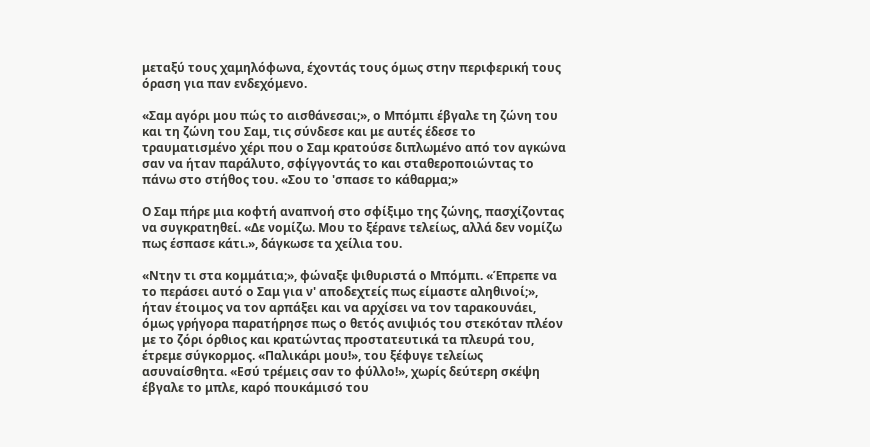μεταξύ τους χαμηλόφωνα, έχοντάς τους όμως στην περιφερική τους όραση για παν ενδεχόμενο.

«Σαμ αγόρι μου πώς το αισθάνεσαι;», ο Μπόμπι έβγαλε τη ζώνη του και τη ζώνη του Σαμ, τις σύνδεσε και με αυτές έδεσε το τραυματισμένο χέρι που ο Σαμ κρατούσε διπλωμένο από τον αγκώνα σαν να ήταν παράλυτο, σφίγγοντάς το και σταθεροποιώντας το πάνω στο στήθος του. «Σου το 'σπασε το κάθαρμα;»

Ο Σαμ πήρε μια κοφτή αναπνοή στο σφίξιμο της ζώνης, πασχίζοντας να συγκρατηθεί. «Δε νομίζω. Μου το ξέρανε τελείως, αλλά δεν νομίζω πως έσπασε κάτι.», δάγκωσε τα χείλια του.

«Ντην τι στα κομμάτια;», φώναξε ψιθυριστά ο Μπόμπι. «Έπρεπε να το περάσει αυτό ο Σαμ για ν' αποδεχτείς πως είμαστε αληθινοί;», ήταν έτοιμος να τον αρπάξει και να αρχίσει να τον ταρακουνάει, όμως γρήγορα παρατήρησε πως ο θετός ανιψιός του στεκόταν πλέον με το ζόρι όρθιος και κρατώντας προστατευτικά τα πλευρά του, έτρεμε σύγκορμος. «Παλικάρι μου!», του ξέφυγε τελείως ασυναίσθητα. «Εσύ τρέμεις σαν το φύλλο!», χωρίς δεύτερη σκέψη έβγαλε το μπλε, καρό πουκάμισό του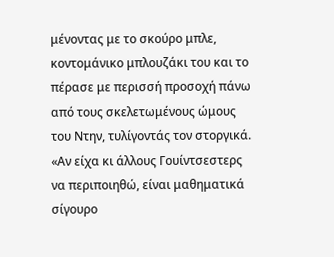μένοντας με το σκούρο μπλε, κοντομάνικο μπλουζάκι του και το πέρασε με περισσή προσοχή πάνω από τους σκελετωμένους ώμους του Ντην, τυλίγοντάς τον στοργικά. «Αν είχα κι άλλους Γουίντσεστερς να περιποιηθώ, είναι μαθηματικά σίγουρο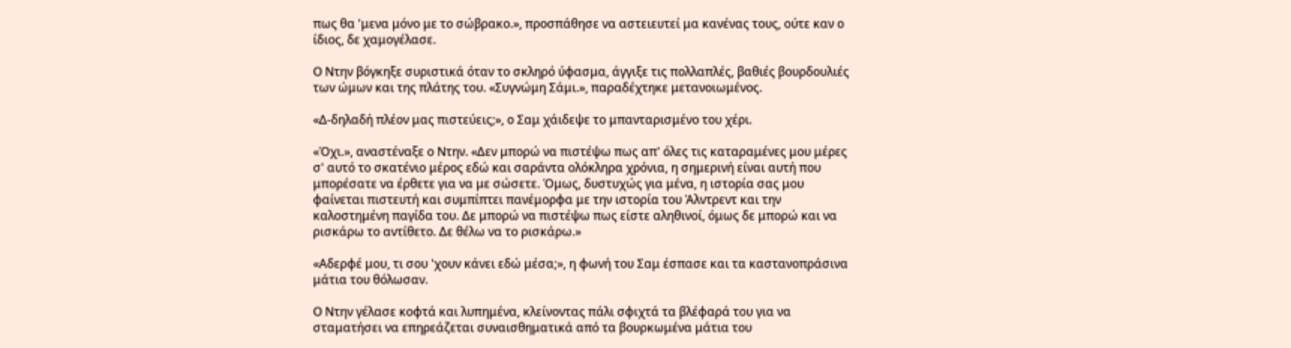πως θα 'μενα μόνο με το σώβρακο.», προσπάθησε να αστειευτεί μα κανένας τους, ούτε καν ο ίδιος, δε χαμογέλασε.

Ο Ντην βόγκηξε συριστικά όταν το σκληρό ύφασμα, άγγιξε τις πολλαπλές, βαθιές βουρδουλιές των ώμων και της πλάτης του. «Συγνώμη Σάμι.», παραδέχτηκε μετανοιωμένος.

«Δ-δηλαδή πλέον μας πιστεύεις;», ο Σαμ χάιδεψε το μπανταρισμένο του χέρι.

«Όχι.», αναστέναξε ο Ντην. «Δεν μπορώ να πιστέψω πως απ' όλες τις καταραμένες μου μέρες σ' αυτό το σκατένιο μέρος εδώ και σαράντα ολόκληρα χρόνια, η σημερινή είναι αυτή που μπορέσατε να έρθετε για να με σώσετε. Όμως, δυστυχώς για μένα, η ιστορία σας μου φαίνεται πιστευτή και συμπίπτει πανέμορφα με την ιστορία του Άλντρεντ και την καλοστημένη παγίδα του. Δε μπορώ να πιστέψω πως είστε αληθινοί, όμως δε μπορώ και να ρισκάρω το αντίθετο. Δε θέλω να το ρισκάρω.»

«Αδερφέ μου, τι σου 'χουν κάνει εδώ μέσα;», η φωνή του Σαμ έσπασε και τα καστανοπράσινα μάτια του θόλωσαν.

Ο Ντην γέλασε κοφτά και λυπημένα, κλείνοντας πάλι σφιχτά τα βλέφαρά του για να σταματήσει να επηρεάζεται συναισθηματικά από τα βουρκωμένα μάτια του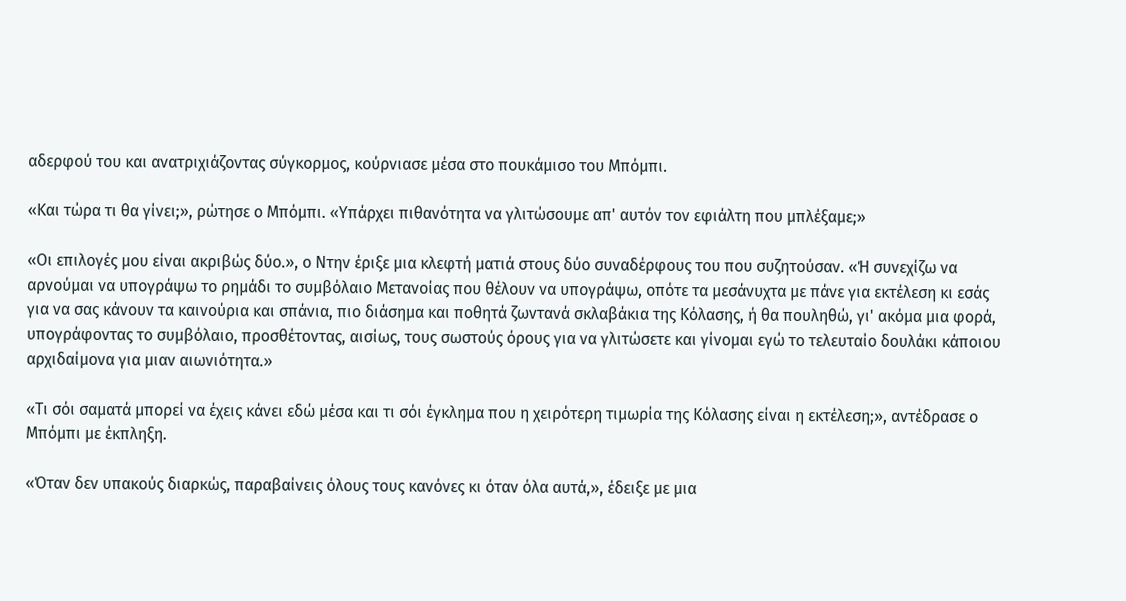αδερφού του και ανατριχιάζοντας σύγκορμος, κούρνιασε μέσα στο πουκάμισο του Μπόμπι.

«Και τώρα τι θα γίνει;», ρώτησε ο Μπόμπι. «Υπάρχει πιθανότητα να γλιτώσουμε απ' αυτόν τον εφιάλτη που μπλέξαμε;»

«Οι επιλογές μου είναι ακριβώς δύο.», ο Ντην έριξε μια κλεφτή ματιά στους δύο συναδέρφους του που συζητούσαν. «Ή συνεχίζω να αρνούμαι να υπογράψω το ρημάδι το συμβόλαιο Μετανοίας που θέλουν να υπογράψω, οπότε τα μεσάνυχτα με πάνε για εκτέλεση κι εσάς για να σας κάνουν τα καινούρια και σπάνια, πιο διάσημα και ποθητά ζωντανά σκλαβάκια της Κόλασης, ή θα πουληθώ, γι' ακόμα μια φορά, υπογράφοντας το συμβόλαιο, προσθέτοντας, αισίως, τους σωστούς όρους για να γλιτώσετε και γίνομαι εγώ το τελευταίο δουλάκι κάποιου αρχιδαίμονα για μιαν αιωνιότητα.»

«Τι σόι σαματά μπορεί να έχεις κάνει εδώ μέσα και τι σόι έγκλημα που η χειρότερη τιμωρία της Κόλασης είναι η εκτέλεση;», αντέδρασε ο Μπόμπι με έκπληξη.

«Όταν δεν υπακούς διαρκώς, παραβαίνεις όλους τους κανόνες κι όταν όλα αυτά,», έδειξε με μια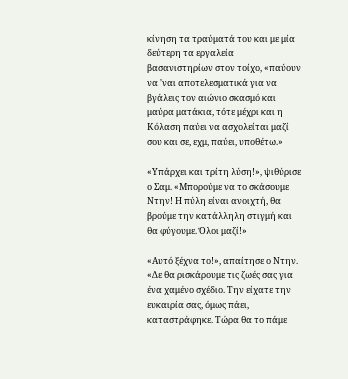κίνηση τα τραύματά του και με μία δεύτερη τα εργαλεία βασανιστηρίων στον τοίχο, «παύουν να 'ναι αποτελεσματικά για να βγάλεις τον αιώνιο σκασμό και μαύρα ματάκια, τότε μέχρι και η Κόλαση παύει να ασχολείται μαζί σου και σε, εχμ, παύει, υποθέτω.»

«Υπάρχει και τρίτη λύση!», ψιθύρισε ο Σαμ. «Μπορούμε να το σκάσουμε Ντην! Η πύλη είναι ανοιχτή, θα βρούμε την κατάλληλη στιγμή και θα φύγουμε. Όλοι μαζί!»

«Αυτό ξέχνα το!», απαίτησε ο Ντην. «Δε θα ρισκάρουμε τις ζωές σας για ένα χαμένο σχέδιο. Την είχατε την ευκαιρία σας, όμως πάει, καταστράφηκε. Τώρα θα το πάμε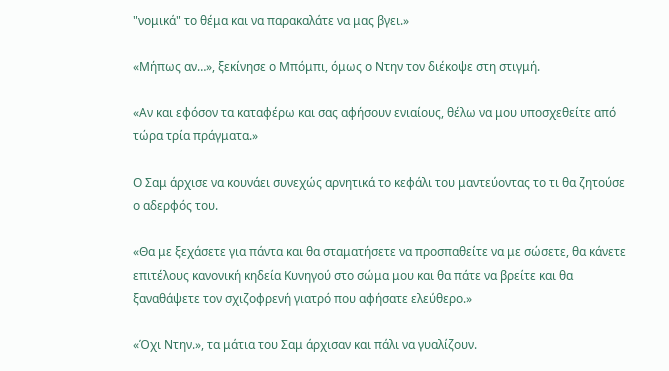"νομικά" το θέμα και να παρακαλάτε να μας βγει.»

«Μήπως αν…», ξεκίνησε ο Μπόμπι, όμως ο Ντην τον διέκοψε στη στιγμή.

«Αν και εφόσον τα καταφέρω και σας αφήσουν ενιαίους, θέλω να μου υποσχεθείτε από τώρα τρία πράγματα.»

Ο Σαμ άρχισε να κουνάει συνεχώς αρνητικά το κεφάλι του μαντεύοντας το τι θα ζητούσε ο αδερφός του.

«Θα με ξεχάσετε για πάντα και θα σταματήσετε να προσπαθείτε να με σώσετε, θα κάνετε επιτέλους κανονική κηδεία Κυνηγού στο σώμα μου και θα πάτε να βρείτε και θα ξαναθάψετε τον σχιζοφρενή γιατρό που αφήσατε ελεύθερο.»

«Όχι Ντην.», τα μάτια του Σαμ άρχισαν και πάλι να γυαλίζουν.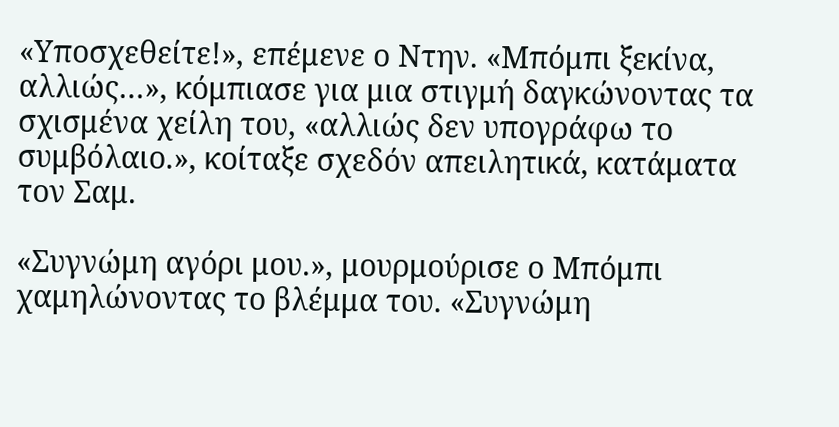«Υποσχεθείτε!», επέμενε ο Ντην. «Μπόμπι ξεκίνα, αλλιώς…», κόμπιασε για μια στιγμή δαγκώνοντας τα σχισμένα χείλη του, «αλλιώς δεν υπογράφω το συμβόλαιο.», κοίταξε σχεδόν απειλητικά, κατάματα τον Σαμ.

«Συγνώμη αγόρι μου.», μουρμούρισε ο Μπόμπι χαμηλώνοντας το βλέμμα του. «Συγνώμη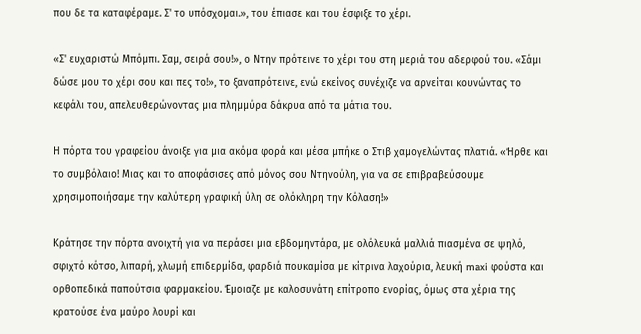που δε τα καταφέραμε. Σ' το υπόσχομαι.», του έπιασε και του έσφιξε το χέρι.

«Σ' ευχαριστώ Μπόμπι. Σαμ, σειρά σου!», ο Ντην πρότεινε το χέρι του στη μεριά του αδερφού του. «Σάμι δώσε μου το χέρι σου και πες το!», το ξαναπρότεινε, ενώ εκείνος συνέχιζε να αρνείται κουνώντας το κεφάλι του, απελευθερώνοντας μια πλημμύρα δάκρυα από τα μάτια του.

Η πόρτα του γραφείου άνοιξε για μια ακόμα φορά και μέσα μπήκε ο Στιβ χαμογελώντας πλατιά. «Ήρθε και το συμβόλαιο! Μιας και το αποφάσισες από μόνος σου Ντηνούλη, για να σε επιβραβεύσουμε χρησιμοποιήσαμε την καλύτερη γραφική ύλη σε ολόκληρη την Κόλαση!»

Κράτησε την πόρτα ανοιχτή για να περάσει μια εβδομηντάρα, με ολόλευκά μαλλιά πιασμένα σε ψηλό, σφιχτό κότσο, λιπαρή, χλωμή επιδερμίδα, φαρδιά πουκαμίσα με κίτρινα λαχούρια, λευκή maxi φούστα και ορθοπεδικά παπούτσια φαρμακείου. Έμοιαζε με καλοσυνάτη επίτροπο ενορίας, όμως στα χέρια της κρατούσε ένα μαύρο λουρί και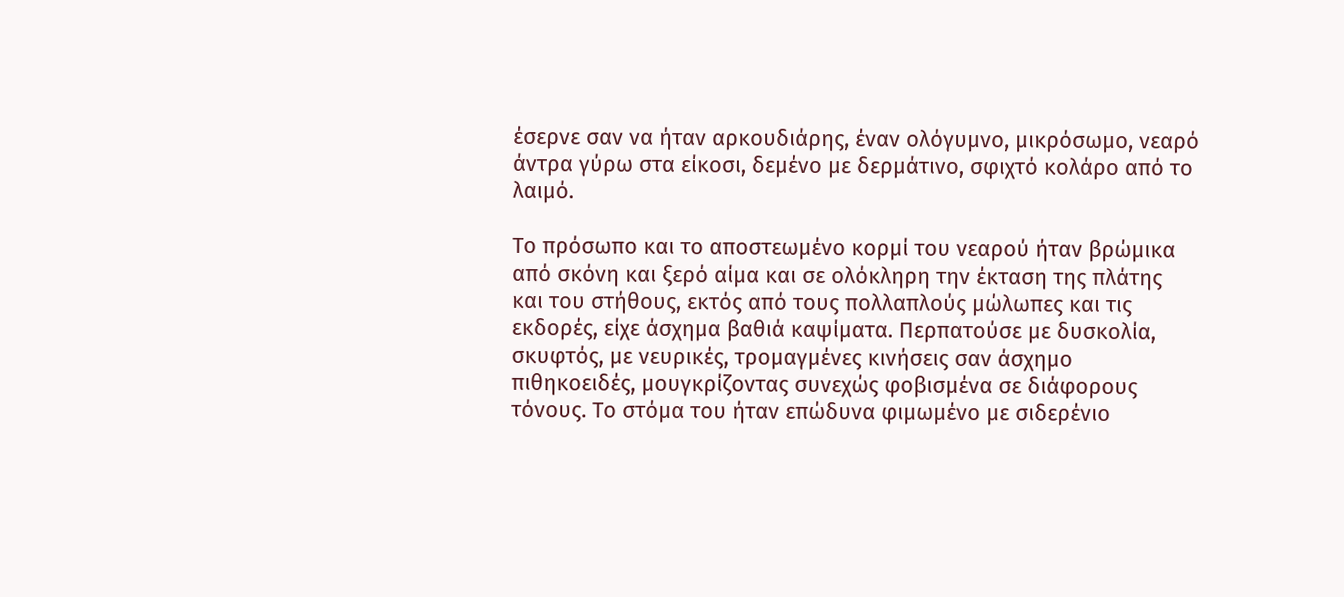έσερνε σαν να ήταν αρκουδιάρης, έναν ολόγυμνο, μικρόσωμο, νεαρό άντρα γύρω στα είκοσι, δεμένο με δερμάτινο, σφιχτό κολάρο από το λαιμό.

Το πρόσωπο και το αποστεωμένο κορμί του νεαρού ήταν βρώμικα από σκόνη και ξερό αίμα και σε ολόκληρη την έκταση της πλάτης και του στήθους, εκτός από τους πολλαπλούς μώλωπες και τις εκδορές, είχε άσχημα βαθιά καψίματα. Περπατούσε με δυσκολία, σκυφτός, με νευρικές, τρομαγμένες κινήσεις σαν άσχημο πιθηκοειδές, μουγκρίζοντας συνεχώς φοβισμένα σε διάφορους τόνους. Το στόμα του ήταν επώδυνα φιμωμένο με σιδερένιο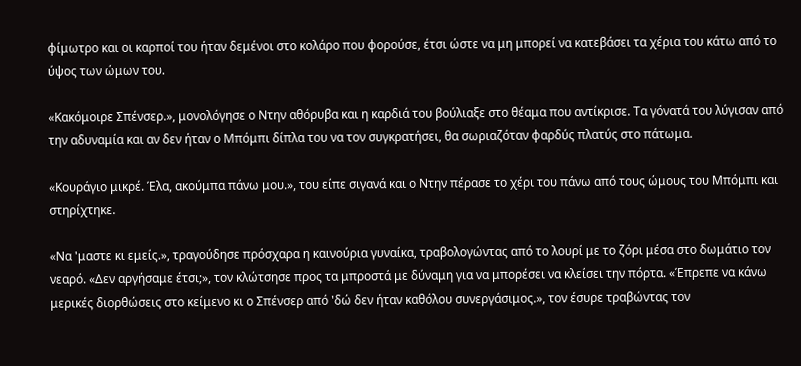φίμωτρο και οι καρποί του ήταν δεμένοι στο κολάρο που φορούσε, έτσι ώστε να μη μπορεί να κατεβάσει τα χέρια του κάτω από το ύψος των ώμων του.

«Κακόμοιρε Σπένσερ.», μονολόγησε ο Ντην αθόρυβα και η καρδιά του βούλιαξε στο θέαμα που αντίκρισε. Τα γόνατά του λύγισαν από την αδυναμία και αν δεν ήταν ο Μπόμπι δίπλα του να τον συγκρατήσει, θα σωριαζόταν φαρδύς πλατύς στο πάτωμα.

«Κουράγιο μικρέ. Έλα, ακούμπα πάνω μου.», του είπε σιγανά και ο Ντην πέρασε το χέρι του πάνω από τους ώμους του Μπόμπι και στηρίχτηκε.

«Να 'μαστε κι εμείς.», τραγούδησε πρόσχαρα η καινούρια γυναίκα, τραβολογώντας από το λουρί με το ζόρι μέσα στο δωμάτιο τον νεαρό. «Δεν αργήσαμε έτσι;», τον κλώτσησε προς τα μπροστά με δύναμη για να μπορέσει να κλείσει την πόρτα. «Έπρεπε να κάνω μερικές διορθώσεις στο κείμενο κι ο Σπένσερ από 'δώ δεν ήταν καθόλου συνεργάσιμος.», τον έσυρε τραβώντας τον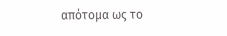απότομα ως το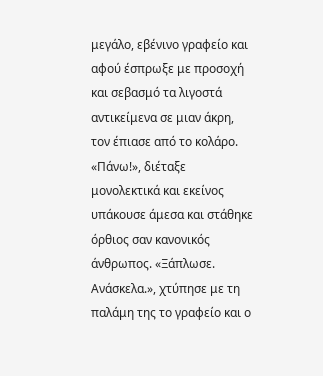μεγάλο, εβένινο γραφείο και αφού έσπρωξε με προσοχή και σεβασμό τα λιγοστά αντικείμενα σε μιαν άκρη, τον έπιασε από το κολάρο. «Πάνω!», διέταξε μονολεκτικά και εκείνος υπάκουσε άμεσα και στάθηκε όρθιος σαν κανονικός άνθρωπος. «Ξάπλωσε. Ανάσκελα.», χτύπησε με τη παλάμη της το γραφείο και ο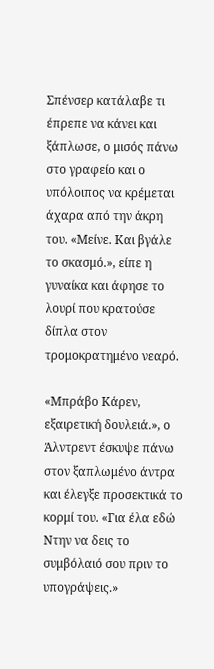Σπένσερ κατάλαβε τι έπρεπε να κάνει και ξάπλωσε, ο μισός πάνω στο γραφείο και ο υπόλοιπος να κρέμεται άχαρα από την άκρη του. «Μείνε. Και βγάλε το σκασμό.», είπε η γυναίκα και άφησε το λουρί που κρατούσε δίπλα στον τρομοκρατημένο νεαρό.

«Μπράβο Κάρεν, εξαιρετική δουλειά.», ο Άλντρεντ έσκυψε πάνω στον ξαπλωμένο άντρα και έλεγξε προσεκτικά το κορμί του. «Για έλα εδώ Ντην να δεις το συμβόλαιό σου πριν το υπογράψεις.»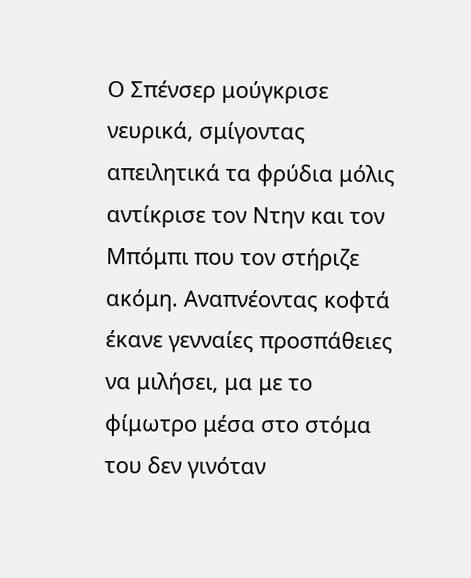Ο Σπένσερ μούγκρισε νευρικά, σμίγοντας απειλητικά τα φρύδια μόλις αντίκρισε τον Ντην και τον Μπόμπι που τον στήριζε ακόμη. Αναπνέοντας κοφτά έκανε γενναίες προσπάθειες να μιλήσει, μα με το φίμωτρο μέσα στο στόμα του δεν γινόταν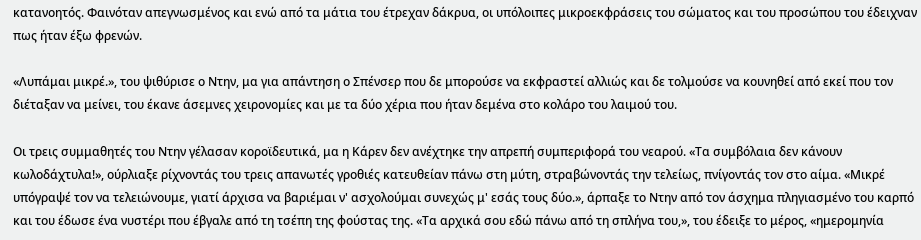κατανοητός. Φαινόταν απεγνωσμένος και ενώ από τα μάτια του έτρεχαν δάκρυα, οι υπόλοιπες μικροεκφράσεις του σώματος και του προσώπου του έδειχναν πως ήταν έξω φρενών.

«Λυπάμαι μικρέ.», του ψιθύρισε ο Ντην, μα για απάντηση ο Σπένσερ που δε μπορούσε να εκφραστεί αλλιώς και δε τολμούσε να κουνηθεί από εκεί που τον διέταξαν να μείνει, του έκανε άσεμνες χειρονομίες και με τα δύο χέρια που ήταν δεμένα στο κολάρο του λαιμού του.

Οι τρεις συμμαθητές του Ντην γέλασαν κοροϊδευτικά, μα η Κάρεν δεν ανέχτηκε την απρεπή συμπεριφορά του νεαρού. «Τα συμβόλαια δεν κάνουν κωλοδάχτυλα!», ούρλιαξε ρίχνοντάς του τρεις απανωτές γροθιές κατευθείαν πάνω στη μύτη, στραβώνοντάς την τελείως, πνίγοντάς τον στο αίμα. «Μικρέ υπόγραψέ τον να τελειώνουμε, γιατί άρχισα να βαριέμαι ν' ασχολούμαι συνεχώς μ' εσάς τους δύο.», άρπαξε το Ντην από τον άσχημα πληγιασμένο του καρπό και του έδωσε ένα νυστέρι που έβγαλε από τη τσέπη της φούστας της. «Τα αρχικά σου εδώ πάνω από τη σπλήνα του,», του έδειξε το μέρος, «ημερομηνία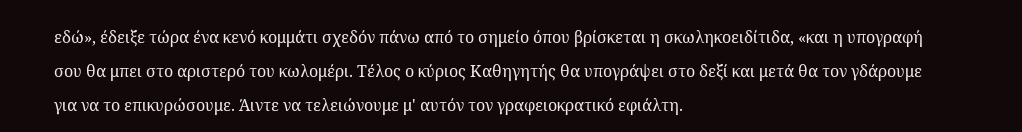εδώ», έδειξε τώρα ένα κενό κομμάτι σχεδόν πάνω από το σημείο όπου βρίσκεται η σκωληκοειδίτιδα, «και η υπογραφή σου θα μπει στο αριστερό του κωλομέρι. Τέλος ο κύριος Καθηγητής θα υπογράψει στο δεξί και μετά θα τον γδάρουμε για να το επικυρώσουμε. Άιντε να τελειώνουμε μ' αυτόν τον γραφειοκρατικό εφιάλτη.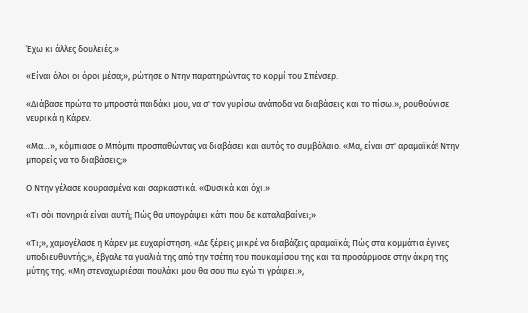Έχω κι άλλες δουλειές.»

«Είναι όλοι οι όροι μέσα;», ρώτησε ο Ντην παρατηρώντας το κορμί του Σπένσερ.

«Διάβασε πρώτα το μπροστά παιδάκι μου, να σ' τον γυρίσω ανάποδα να διαβάσεις και το πίσω.», ρουθούνισε νευρικά η Κάρεν.

«Μα…», κόμπιασε ο Μπόμπι προσπαθώντας να διαβάσει και αυτός το συμβόλαιο. «Μα, είναι στ' αραμαϊκά! Ντην μπορείς να το διαβάσεις;»

Ο Ντην γέλασε κουρασμένα και σαρκαστικά. «Φυσικά και όχι.»

«Τι σόι πονηριά είναι αυτή; Πώς θα υπογράψει κάτι που δε καταλαβαίνει;»

«Τι;», χαμογέλασε η Κάρεν με ευχαρίστηση. «Δε ξέρεις μικρέ να διαβάζεις αραμαϊκά; Πώς στα κομμάτια έγινες υποδιευθυντής;», έβγαλε τα γυαλιά της από την τσέπη του πουκαμίσου της και τα προσάρμοσε στην άκρη της μύτης της. «Μη στεναχωριέσαι πουλάκι μου θα σου πω εγώ τι γράφει.»,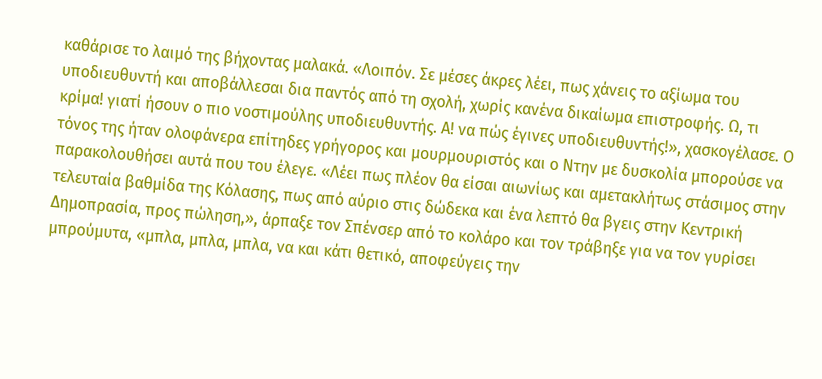καθάρισε το λαιμό της βήχοντας μαλακά. «Λοιπόν. Σε μέσες άκρες λέει, πως χάνεις το αξίωμα του υποδιευθυντή και αποβάλλεσαι δια παντός από τη σχολή, χωρίς κανένα δικαίωμα επιστροφής. Ω, τι κρίμα! γιατί ήσουν ο πιο νοστιμούλης υποδιευθυντής. Α! να πώς έγινες υποδιευθυντής!», χασκογέλασε. Ο τόνος της ήταν ολοφάνερα επίτηδες γρήγορος και μουρμουριστός και ο Ντην με δυσκολία μπορούσε να παρακολουθήσει αυτά που του έλεγε. «Λέει πως πλέον θα είσαι αιωνίως και αμετακλήτως στάσιμος στην τελευταία βαθμίδα της Κόλασης, πως από αύριο στις δώδεκα και ένα λεπτό θα βγεις στην Κεντρική Δημοπρασία, προς πώληση,», άρπαξε τον Σπένσερ από το κολάρο και τον τράβηξε για να τον γυρίσει μπρούμυτα, «μπλα, μπλα, μπλα, να και κάτι θετικό, αποφεύγεις την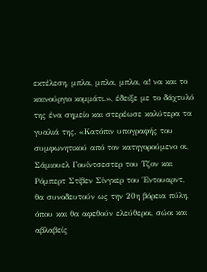εκτέλεση, μπλα, μπλα, μπλα, α! να και το καινούργιο κομμάτι.», έδειξε με το δάχτυλό της ένα σημείο και στερέωσε καλύτερα τα γυαλιά της. «Κατόπιν υπογραφής του συμφωνητικού από τον κατηγορούμενο οι, Σάμιουελ Γουίντσεστερ του Τζον και Ρόμπερτ Στίβεν Σίνγκερ του Έντουαρντ, θα συνοδευτούν ως την 20η βόρεια πύλη, όπου και θα αφεθούν ελεύθεροι, σώοι και αβλαβείς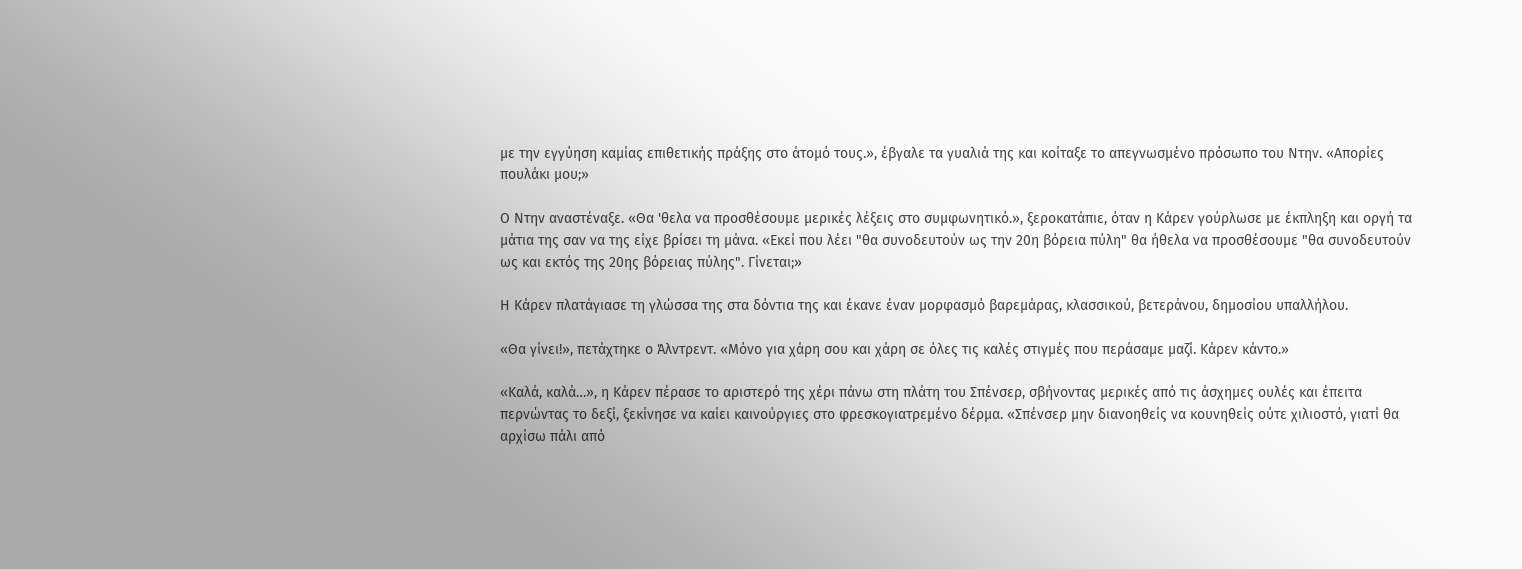με την εγγύηση καμίας επιθετικής πράξης στο άτομό τους.», έβγαλε τα γυαλιά της και κοίταξε το απεγνωσμένο πρόσωπο του Ντην. «Απορίες πουλάκι μου;»

Ο Ντην αναστέναξε. «Θα 'θελα να προσθέσουμε μερικές λέξεις στο συμφωνητικό.», ξεροκατάπιε, όταν η Κάρεν γούρλωσε με έκπληξη και οργή τα μάτια της σαν να της είχε βρίσει τη μάνα. «Εκεί που λέει "θα συνοδευτούν ως την 20η βόρεια πύλη" θα ήθελα να προσθέσουμε "θα συνοδευτούν ως και εκτός της 20ης βόρειας πύλης". Γίνεται;»

Η Κάρεν πλατάγιασε τη γλώσσα της στα δόντια της και έκανε έναν μορφασμό βαρεμάρας, κλασσικού, βετεράνου, δημοσίου υπαλλήλου.

«Θα γίνει!», πετάχτηκε ο Άλντρεντ. «Μόνο για χάρη σου και χάρη σε όλες τις καλές στιγμές που περάσαμε μαζί. Κάρεν κάντο.»

«Καλά, καλά…», η Κάρεν πέρασε το αριστερό της χέρι πάνω στη πλάτη του Σπένσερ, σβήνοντας μερικές από τις άσχημες ουλές και έπειτα περνώντας το δεξί, ξεκίνησε να καίει καινούργιες στο φρεσκογιατρεμένο δέρμα. «Σπένσερ μην διανοηθείς να κουνηθείς ούτε χιλιοστό, γιατί θα αρχίσω πάλι από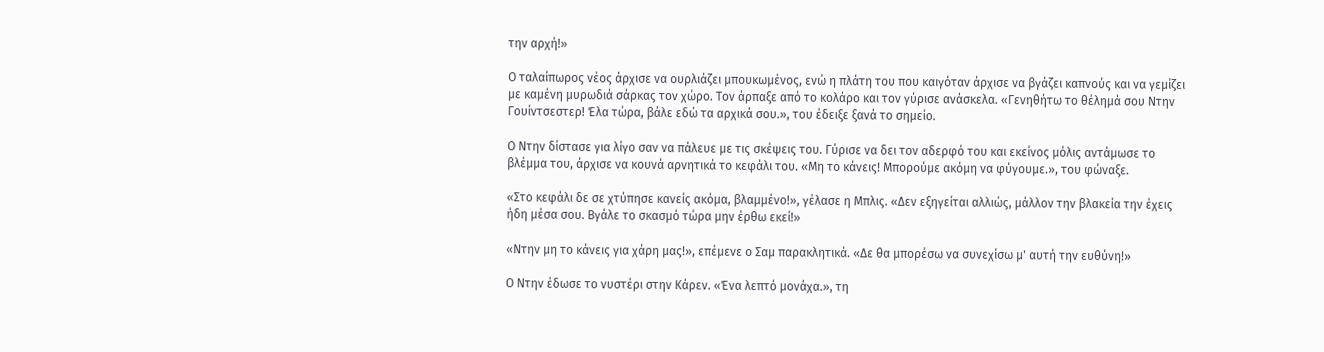την αρχή!»

Ο ταλαίπωρος νέος άρχισε να ουρλιάζει μπουκωμένος, ενώ η πλάτη του που καιγόταν άρχισε να βγάζει καπνούς και να γεμίζει με καμένη μυρωδιά σάρκας τον χώρο. Τον άρπαξε από το κολάρο και τον γύρισε ανάσκελα. «Γενηθήτω το θέλημά σου Ντην Γουίντσεστερ! Έλα τώρα, βάλε εδώ τα αρχικά σου.», του έδειξε ξανά το σημείο.

Ο Ντην δίστασε για λίγο σαν να πάλευε με τις σκέψεις του. Γύρισε να δει τον αδερφό του και εκείνος μόλις αντάμωσε το βλέμμα του, άρχισε να κουνά αρνητικά το κεφάλι του. «Μη το κάνεις! Μπορούμε ακόμη να φύγουμε.», του φώναξε.

«Στο κεφάλι δε σε χτύπησε κανείς ακόμα, βλαμμένο!», γέλασε η Μπλις. «Δεν εξηγείται αλλιώς, μάλλον την βλακεία την έχεις ήδη μέσα σου. Βγάλε το σκασμό τώρα μην έρθω εκεί!»

«Ντην μη το κάνεις για χάρη μας!», επέμενε ο Σαμ παρακλητικά. «Δε θα μπορέσω να συνεχίσω μ' αυτή την ευθύνη!»

Ο Ντην έδωσε το νυστέρι στην Κάρεν. «Ένα λεπτό μονάχα.», τη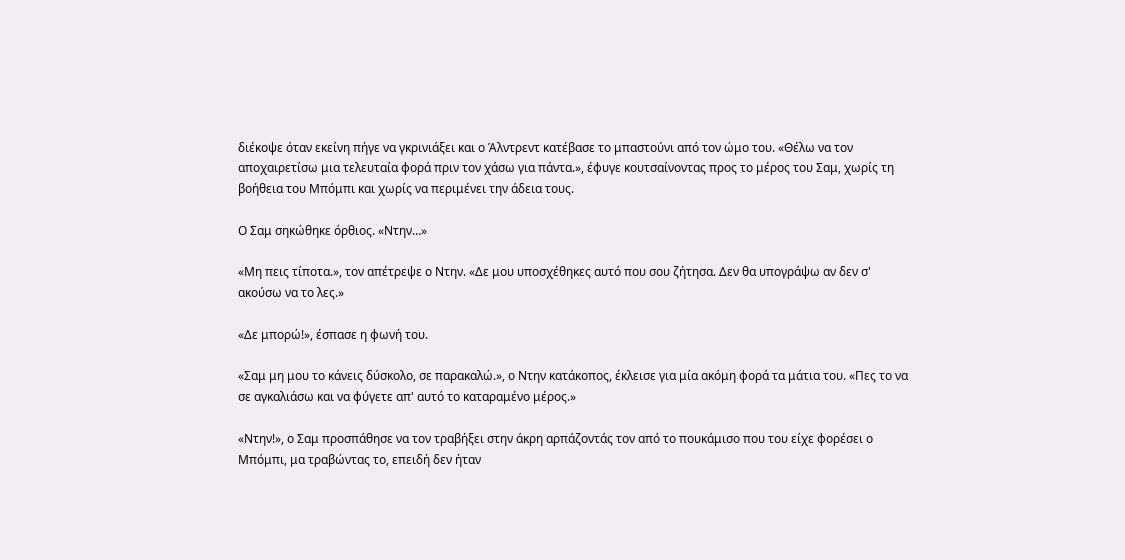διέκοψε όταν εκείνη πήγε να γκρινιάξει και ο Άλντρεντ κατέβασε το μπαστούνι από τον ώμο του. «Θέλω να τον αποχαιρετίσω μια τελευταία φορά πριν τον χάσω για πάντα.», έφυγε κουτσαίνοντας προς το μέρος του Σαμ, χωρίς τη βοήθεια του Μπόμπι και χωρίς να περιμένει την άδεια τους.

Ο Σαμ σηκώθηκε όρθιος. «Ντην…»

«Μη πεις τίποτα.», τον απέτρεψε ο Ντην. «Δε μου υποσχέθηκες αυτό που σου ζήτησα. Δεν θα υπογράψω αν δεν σ' ακούσω να το λες.»

«Δε μπορώ!», έσπασε η φωνή του.

«Σαμ μη μου το κάνεις δύσκολο, σε παρακαλώ.», ο Ντην κατάκοπος, έκλεισε για μία ακόμη φορά τα μάτια του. «Πες το να σε αγκαλιάσω και να φύγετε απ' αυτό το καταραμένο μέρος.»

«Ντην!», ο Σαμ προσπάθησε να τον τραβήξει στην άκρη αρπάζοντάς τον από το πουκάμισο που του είχε φορέσει ο Μπόμπι, μα τραβώντας το, επειδή δεν ήταν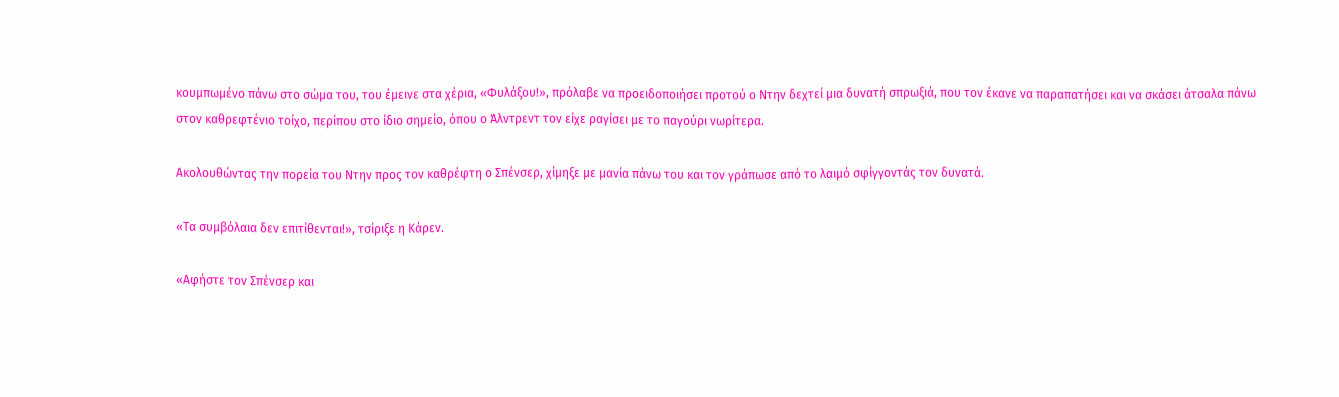κουμπωμένο πάνω στο σώμα του, του έμεινε στα χέρια, «Φυλάξου!», πρόλαβε να προειδοποιήσει προτού ο Ντην δεχτεί μια δυνατή σπρωξιά, που τον έκανε να παραπατήσει και να σκάσει άτσαλα πάνω στον καθρεφτένιο τοίχο, περίπου στο ίδιο σημείο, όπου ο Άλντρεντ τον είχε ραγίσει με το παγούρι νωρίτερα.

Ακολουθώντας την πορεία του Ντην προς τον καθρέφτη ο Σπένσερ, χίμηξε με μανία πάνω του και τον γράπωσε από το λαιμό σφίγγοντάς τον δυνατά.

«Τα συμβόλαια δεν επιτίθενται!», τσίριξε η Κάρεν.

«Αφήστε τον Σπένσερ και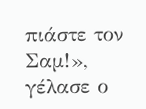πιάστε τον Σαμ!», γέλασε ο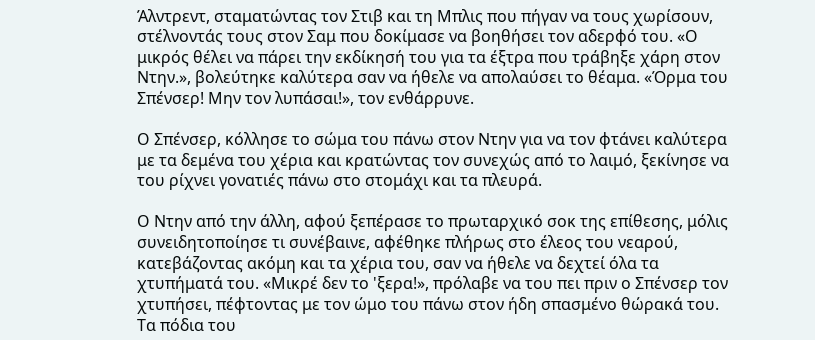Άλντρεντ, σταματώντας τον Στιβ και τη Μπλις που πήγαν να τους χωρίσουν, στέλνοντάς τους στον Σαμ που δοκίμασε να βοηθήσει τον αδερφό του. «Ο μικρός θέλει να πάρει την εκδίκησή του για τα έξτρα που τράβηξε χάρη στον Ντην.», βολεύτηκε καλύτερα σαν να ήθελε να απολαύσει το θέαμα. «Όρμα του Σπένσερ! Μην τον λυπάσαι!», τον ενθάρρυνε.

Ο Σπένσερ, κόλλησε το σώμα του πάνω στον Ντην για να τον φτάνει καλύτερα με τα δεμένα του χέρια και κρατώντας τον συνεχώς από το λαιμό, ξεκίνησε να του ρίχνει γονατιές πάνω στο στομάχι και τα πλευρά.

Ο Ντην από την άλλη, αφού ξεπέρασε το πρωταρχικό σοκ της επίθεσης, μόλις συνειδητοποίησε τι συνέβαινε, αφέθηκε πλήρως στο έλεος του νεαρού, κατεβάζοντας ακόμη και τα χέρια του, σαν να ήθελε να δεχτεί όλα τα χτυπήματά του. «Μικρέ δεν το 'ξερα!», πρόλαβε να του πει πριν ο Σπένσερ τον χτυπήσει, πέφτοντας με τον ώμο του πάνω στον ήδη σπασμένο θώρακά του. Τα πόδια του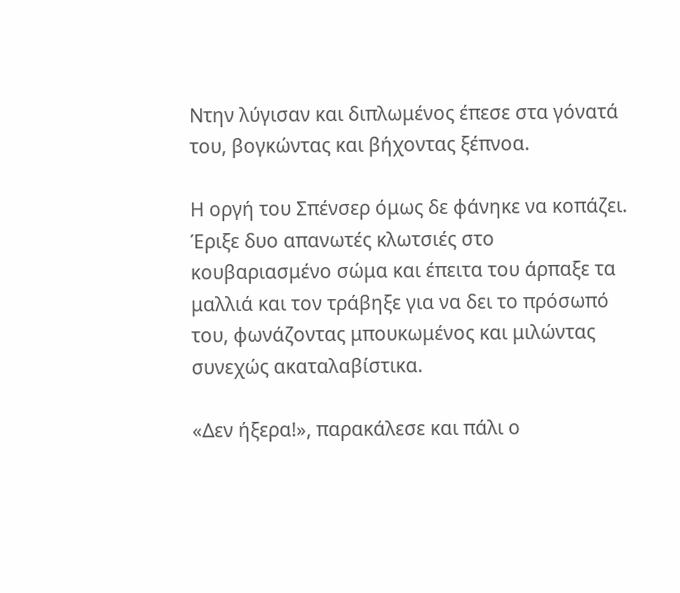Ντην λύγισαν και διπλωμένος έπεσε στα γόνατά του, βογκώντας και βήχοντας ξέπνοα.

Η οργή του Σπένσερ όμως δε φάνηκε να κοπάζει. Έριξε δυο απανωτές κλωτσιές στο κουβαριασμένο σώμα και έπειτα του άρπαξε τα μαλλιά και τον τράβηξε για να δει το πρόσωπό του, φωνάζοντας μπουκωμένος και μιλώντας συνεχώς ακαταλαβίστικα.

«Δεν ήξερα!», παρακάλεσε και πάλι ο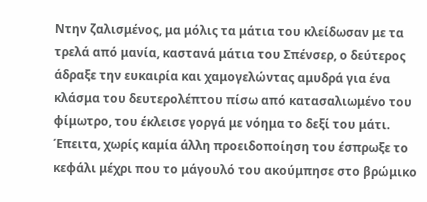Ντην ζαλισμένος, μα μόλις τα μάτια του κλείδωσαν με τα τρελά από μανία, καστανά μάτια του Σπένσερ, ο δεύτερος άδραξε την ευκαιρία και χαμογελώντας αμυδρά για ένα κλάσμα του δευτερολέπτου πίσω από κατασαλιωμένο του φίμωτρο, του έκλεισε γοργά με νόημα το δεξί του μάτι. Έπειτα, χωρίς καμία άλλη προειδοποίηση του έσπρωξε το κεφάλι μέχρι που το μάγουλό του ακούμπησε στο βρώμικο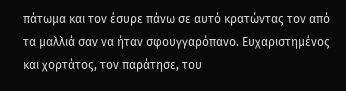πάτωμα και τον έσυρε πάνω σε αυτό κρατώντας τον από τα μαλλιά σαν να ήταν σφουγγαρόπανο. Ευχαριστημένος και χορτάτος, τον παράτησε, του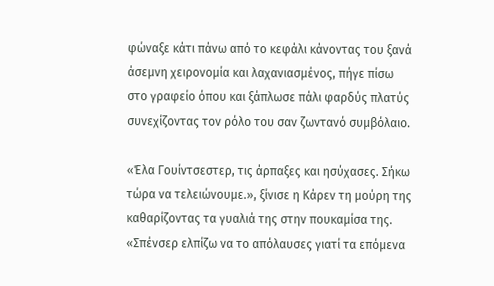φώναξε κάτι πάνω από το κεφάλι κάνοντας του ξανά άσεμνη χειρονομία και λαχανιασμένος, πήγε πίσω στο γραφείο όπου και ξάπλωσε πάλι φαρδύς πλατύς συνεχίζοντας τον ρόλο του σαν ζωντανό συμβόλαιο.

«Έλα Γουίντσεστερ, τις άρπαξες και ησύχασες. Σήκω τώρα να τελειώνουμε.», ξίνισε η Κάρεν τη μούρη της καθαρίζοντας τα γυαλιά της στην πουκαμίσα της. «Σπένσερ ελπίζω να το απόλαυσες γιατί τα επόμενα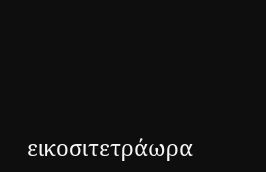εικοσιτετράωρα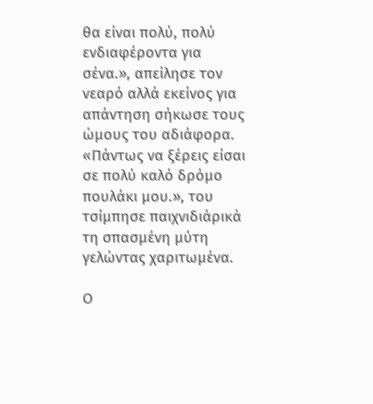θα είναι πολύ, πολύ ενδιαφέροντα για σένα.», απείλησε τον νεαρό αλλά εκείνος για απάντηση σήκωσε τους ώμους του αδιάφορα. «Πάντως να ξέρεις είσαι σε πολύ καλό δρόμο πουλάκι μου.», του τσίμπησε παιχνιδιάρικά τη σπασμένη μύτη γελώντας χαριτωμένα.

Ο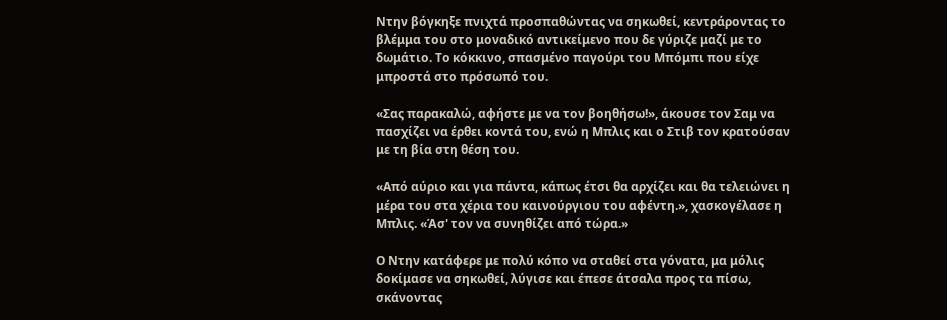Ντην βόγκηξε πνιχτά προσπαθώντας να σηκωθεί, κεντράροντας το βλέμμα του στο μοναδικό αντικείμενο που δε γύριζε μαζί με το δωμάτιο. Το κόκκινο, σπασμένο παγούρι του Μπόμπι που είχε μπροστά στο πρόσωπό του.

«Σας παρακαλώ, αφήστε με να τον βοηθήσω!», άκουσε τον Σαμ να πασχίζει να έρθει κοντά του, ενώ η Μπλις και ο Στιβ τον κρατούσαν με τη βία στη θέση του.

«Από αύριο και για πάντα, κάπως έτσι θα αρχίζει και θα τελειώνει η μέρα του στα χέρια του καινούργιου του αφέντη.», χασκογέλασε η Μπλις. «Άσ' τον να συνηθίζει από τώρα.»

Ο Ντην κατάφερε με πολύ κόπο να σταθεί στα γόνατα, μα μόλις δοκίμασε να σηκωθεί, λύγισε και έπεσε άτσαλα προς τα πίσω, σκάνοντας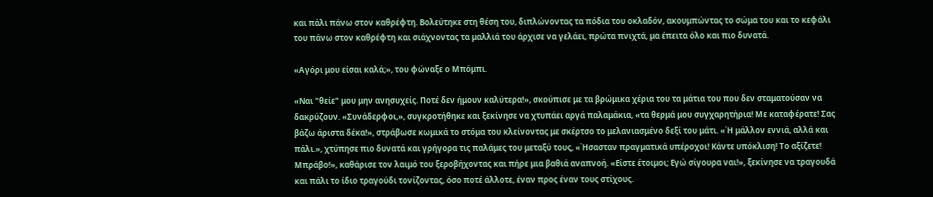και πάλι πάνω στον καθρέφτη. Βολεύτηκε στη θέση του, διπλώνοντας τα πόδια του οκλαδόν, ακουμπώντας το σώμα του και το κεφάλι του πάνω στον καθρέφτη και σιάχνοντας τα μαλλιά του άρχισε να γελάει, πρώτα πνιχτά, μα έπειτα όλο και πιο δυνατά.

«Αγόρι μου είσαι καλά;», του φώναξε ο Μπόμπι.

«Ναι "θείε" μου μην ανησυχείς. Ποτέ δεν ήμουν καλύτερα!», σκούπισε με τα βρώμικα χέρια του τα μάτια του που δεν σταματούσαν να δακρύζουν. «Συνάδερφοι,», συγκροτήθηκε και ξεκίνησε να χτυπάει αργά παλαμάκια, «τα θερμά μου συγχαρητήρια! Με καταφέρατε! Σας βάζω άριστα δέκα!», στράβωσε κωμικά το στόμα του κλείνοντας με σκέρτσο το μελανιασμένο δεξί του μάτι. «Ή μάλλον εννιά, αλλά και πάλι.», χτύπησε πιο δυνατά και γρήγορα τις παλάμες του μεταξύ τους, «Ήσασταν πραγματικά υπέροχοι! Κάντε υπόκλιση! Το αξίζετε! Μπράβο!», καθάρισε τον λαιμό του ξεροβήχοντας και πήρε μια βαθιά αναπνοή. «Είστε έτοιμοι; Εγώ σίγουρα ναι!», ξεκίνησε να τραγουδά και πάλι το ίδιο τραγούδι τονίζοντας, όσο ποτέ άλλοτε, έναν προς έναν τους στίχους.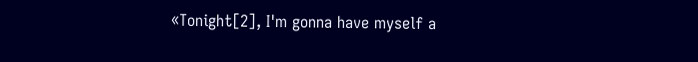«Tonight[2], I'm gonna have myself a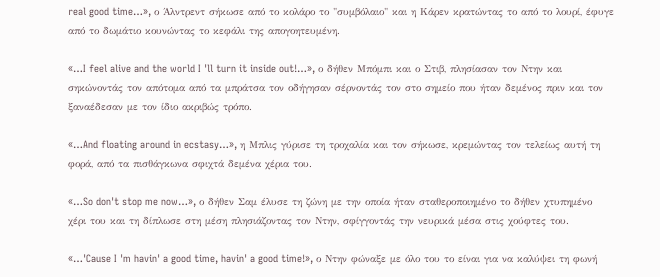real good time…», ο Άλντρεντ σήκωσε από το κολάρο το "συμβόλαιο" και η Κάρεν κρατώντας το από το λουρί, έφυγε από το δωμάτιο κουνώντας το κεφάλι της απογοητευμένη.

«…I feel alive and the world I 'll turn it inside out!…», ο δήθεν Μπόμπι και ο Στιβ, πλησίασαν τον Ντην και σηκώνοντάς τον απότομα από τα μπράτσα τον οδήγησαν σέρνοντάς τον στο σημείο που ήταν δεμένος πριν και τον ξαναέδεσαν με τον ίδιο ακριβώς τρόπο.

«…And floating around in ecstasy…», η Μπλις γύρισε τη τροχαλία και τον σήκωσε, κρεμώντας τον τελείως αυτή τη φορά, από τα πισθάγκωνα σφιχτά δεμένα χέρια του.

«…So don't stop me now…», ο δήθεν Σαμ έλυσε τη ζώνη με την οποία ήταν σταθεροποιημένο το δήθεν χτυπημένο χέρι του και τη δίπλωσε στη μέση πλησιάζοντας τον Ντην, σφίγγοντάς την νευρικά μέσα στις χούφτες του.

«…'Cause I 'm havin' a good time, havin' a good time!», ο Ντην φώναξε με όλο του το είναι για να καλύψει τη φωνή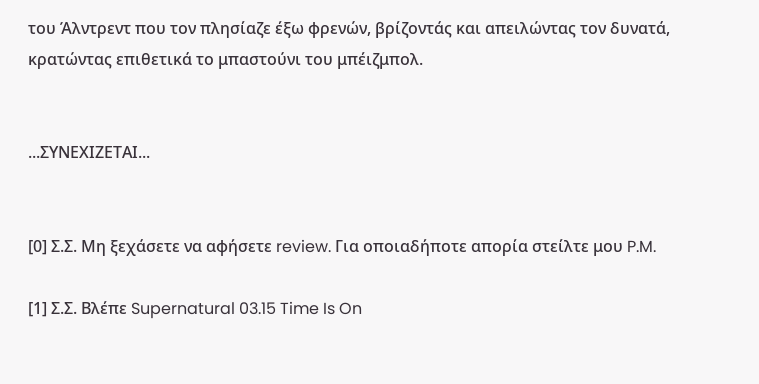του Άλντρεντ που τον πλησίαζε έξω φρενών, βρίζοντάς και απειλώντας τον δυνατά, κρατώντας επιθετικά το μπαστούνι του μπέιζμπολ.


...ΣΥΝΕΧΙΖΕΤΑΙ...


[0] Σ.Σ. Μη ξεχάσετε να αφήσετε review. Για οποιαδήποτε απορία στείλτε μου P.M.

[1] Σ.Σ. Βλέπε Supernatural 03.15 Time Is On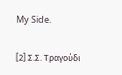My Side.

[2] Σ.Σ. Τραγούδι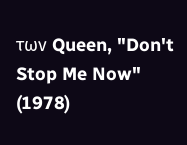των Queen, "Don't Stop Me Now" (1978)